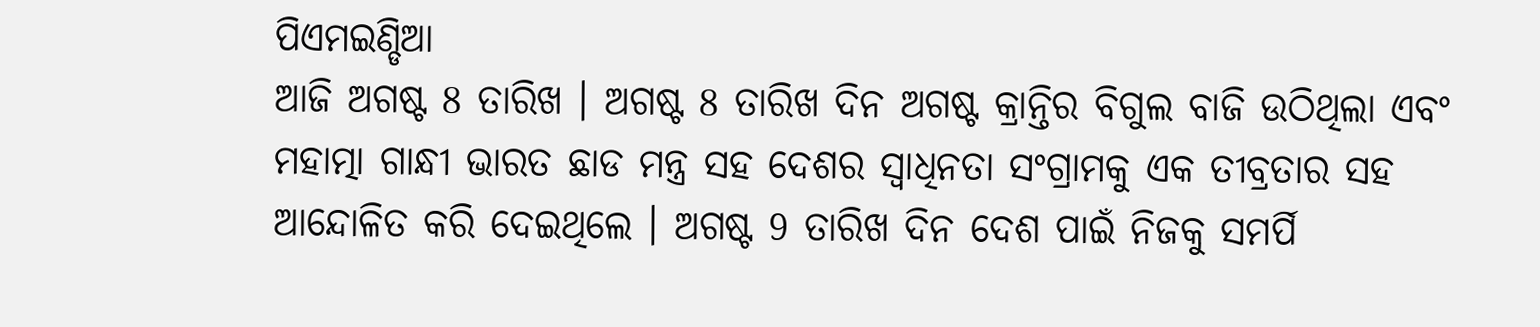ପିଏମଇଣ୍ଡିଆ
ଆଜି ଅଗଷ୍ଟ 8 ତାରିଖ । ଅଗଷ୍ଟ 8 ତାରିଖ ଦିନ ଅଗଷ୍ଟ କ୍ରାନ୍ତିର ବିଗୁଲ ବାଜି ଉଠିଥିଲା ଏବଂ ମହାତ୍ମା ଗାନ୍ଧୀ ଭାରତ ଛାଡ ମନ୍ତ୍ର ସହ ଦେଶର ସ୍ୱାଧିନତା ସଂଗ୍ରାମକୁ ଏକ ତୀବ୍ରତାର ସହ ଆନ୍ଦୋଳିତ କରି ଦେଇଥିଲେ । ଅଗଷ୍ଟ 9 ତାରିଖ ଦିନ ଦେଶ ପାଇଁ ନିଜକୁ ସମର୍ପି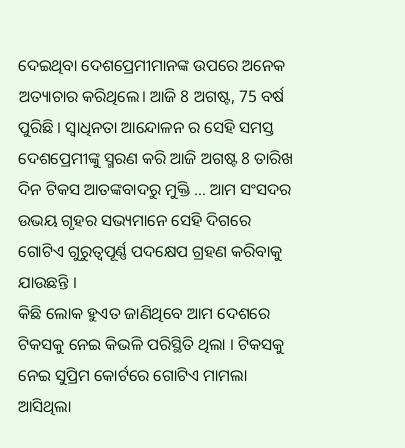ଦେଇଥିବା ଦେଶପ୍ରେମୀମାନଙ୍କ ଉପରେ ଅନେକ ଅତ୍ୟାଚାର କରିଥିଲେ। ଆଜି 8 ଅଗଷ୍ଟ, 75 ବର୍ଷ ପୁରିଛି । ସ୍ୱାଧିନତା ଆନ୍ଦୋଳନ ର ସେହି ସମସ୍ତ ଦେଶପ୍ରେମୀଙ୍କୁ ସ୍ମରଣ କରି ଆଜି ଅଗଷ୍ଟ 8 ତାରିଖ ଦିନ ଟିକସ ଆତଙ୍କବାଦରୁ ମୁକ୍ତି … ଆମ ସଂସଦର ଉଭୟ ଗୃହର ସଭ୍ୟମାନେ ସେହି ଦିଗରେ ଗୋଟିଏ ଗୁରୁତ୍ୱପୂର୍ଣ୍ଣ ପଦକ୍ଷେପ ଗ୍ରହଣ କରିବାକୁ ଯାଉଛନ୍ତି ।
କିଛି ଲୋକ ହୁଏତ ଜାଣିଥିବେ ଆମ ଦେଶରେ ଟିକସକୁ ନେଇ କିଭଳି ପରିସ୍ଥିତି ଥିଲା । ଟିକସକୁ ନେଇ ସୁପ୍ରିମ କୋର୍ଟରେ ଗୋଟିଏ ମାମଲା ଆସିଥିଲା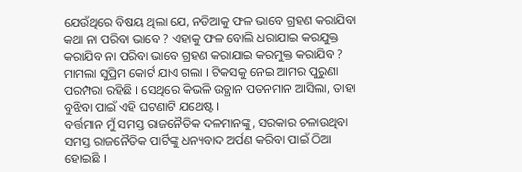ଯେଉଁଥିରେ ବିଷୟ ଥିଲା ଯେ, ନଡିଆକୁ ଫଳ ଭାବେ ଗ୍ରହଣ କରାଯିବା କଥା ନା ପରିବା ଭାବେ ? ଏହାକୁ ଫଳ ବୋଲି ଧରାଯାଇ କରଯୁକ୍ତ କରାଯିବ ନା ପରିବା ଭାବେ ଗ୍ରହଣ କରାଯାଇ କରମୁକ୍ତ କରାଯିବ ? ମାମଲା ସୁପ୍ରିମ କୋର୍ଟ ଯାଏ ଗଲା । ଟିକସକୁ ନେଇ ଆମର ପୁରୁଣା ପରମ୍ପରା ରହିଛି । ସେଥିରେ କିଭଳି ଉତ୍ଥାନ ପତନମାନ ଆସିଲା, ତାହା ବୁଝିବା ପାଇଁ ଏହି ଘଟଣାଟି ଯଥେଷ୍ଟ ।
ବର୍ତ୍ତମାନ ମୁଁ ସମସ୍ତ ରାଜନୈତିକ ଦଳମାନଙ୍କୁ, ସରକାର ଚଳାଉଥିବା ସମସ୍ତ ରାଜନୈତିକ ପାର୍ଟିଙ୍କୁ ଧନ୍ୟବାଦ ଅର୍ପଣ କରିବା ପାଇଁ ଠିଆ ହୋଇଛି ।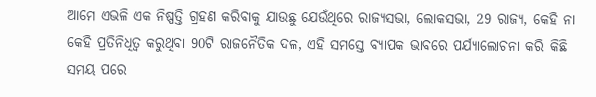ଆମେ ଏଭଳି ଏକ ନିଷ୍ପତ୍ତି ଗ୍ରହଣ କରିବାକୁ ଯାଉଛୁ ଯେଉଁଥିରେ ରାଜ୍ୟସଭା, ଲୋକସଭା, 29 ରାଜ୍ୟ, କେହି ନା କେହି ପ୍ରତିନିଧିତ୍ୱ କରୁଥିବା 90ଟି ରାଜନୈତିକ ଦଳ, ଏହି ସମସ୍ତେ ବ୍ୟାପକ ଭାବରେ ପର୍ଯ୍ୟାଲୋଚନା କରି କିଛି ସମୟ ପରେ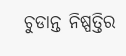ଚୁଡାନ୍ତ ନିଷ୍ପତ୍ତିର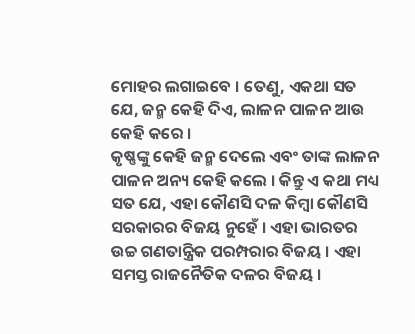ମୋହର ଲଗାଇବେ । ତେଣୁ, ଏକଥା ସତ ଯେ, ଜନ୍ମ କେହି ଦିଏ, ଲାଳନ ପାଳନ ଆଉ କେହି କରେ ।
କୃଷ୍ଣଙ୍କୁ କେହି ଜନ୍ମ ଦେଲେ ଏବଂ ତାଙ୍କ ଲାଳନ ପାଳନ ଅନ୍ୟ କେହି କଲେ । କିନ୍ତୁ ଏ କଥା ମଧ୍ୟ ସତ ଯେ, ଏହା କୌଣସି ଦଳ କିମ୍ବା କୌଣସି ସରକାରର ବିଜୟ ନୁହେଁ । ଏହା ଭାରତର ଉଚ୍ଚ ଗଣତାନ୍ତ୍ରିକ ପରମ୍ପରାର ବିଜୟ । ଏହା ସମସ୍ତ ରାଜନୈତିକ ଦଳର ବିଜୟ ।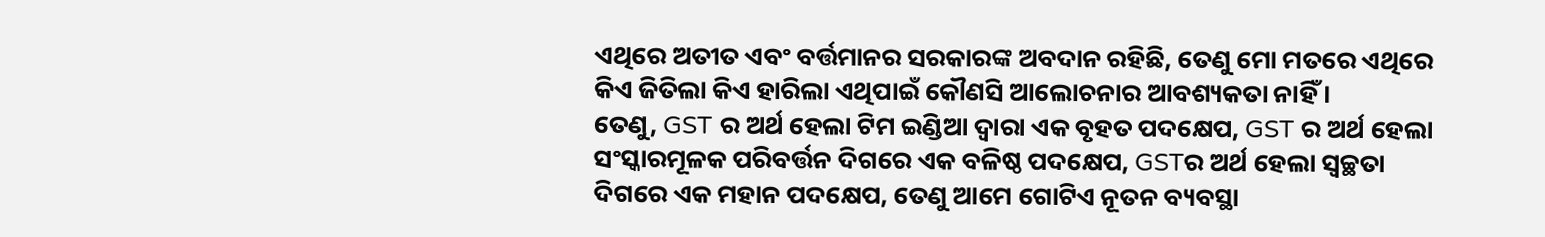ଏଥିରେ ଅତୀତ ଏବଂ ବର୍ତ୍ତମାନର ସରକାରଙ୍କ ଅବଦାନ ରହିଛି, ତେଣୁ ମୋ ମତରେ ଏଥିରେ କିଏ ଜିତିଲା କିଏ ହାରିଲା ଏଥିପାଇଁ କୌଣସି ଆଲୋଚନାର ଆବଶ୍ୟକତା ନାହିଁ ।
ତେଣୁ, GST ର ଅର୍ଥ ହେଲା ଟିମ ଇଣ୍ଡିଆ ଦ୍ଵାରା ଏକ ବୃହତ ପଦକ୍ଷେପ, GST ର ଅର୍ଥ ହେଲା ସଂସ୍କାରମୂଳକ ପରିବର୍ତ୍ତନ ଦିଗରେ ଏକ ବଳିଷ୍ଠ ପଦକ୍ଷେପ, GSTର ଅର୍ଥ ହେଲା ସ୍ଵଚ୍ଛତା ଦିଗରେ ଏକ ମହାନ ପଦକ୍ଷେପ, ତେଣୁ ଆମେ ଗୋଟିଏ ନୂତନ ବ୍ୟବସ୍ଥା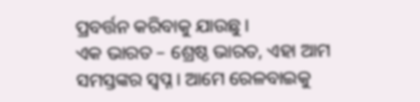ପ୍ରବର୍ତ୍ତନ କରିବାକୁ ଯାଉଛୁ ।
ଏକ ଭାରତ – ଶ୍ରେଷ୍ଠ ଭାରତ, ଏହା ଆମ ସମସ୍ତଙ୍କର ସ୍ୱପ୍ନ । ଆମେ ରେଳବାଇକୁ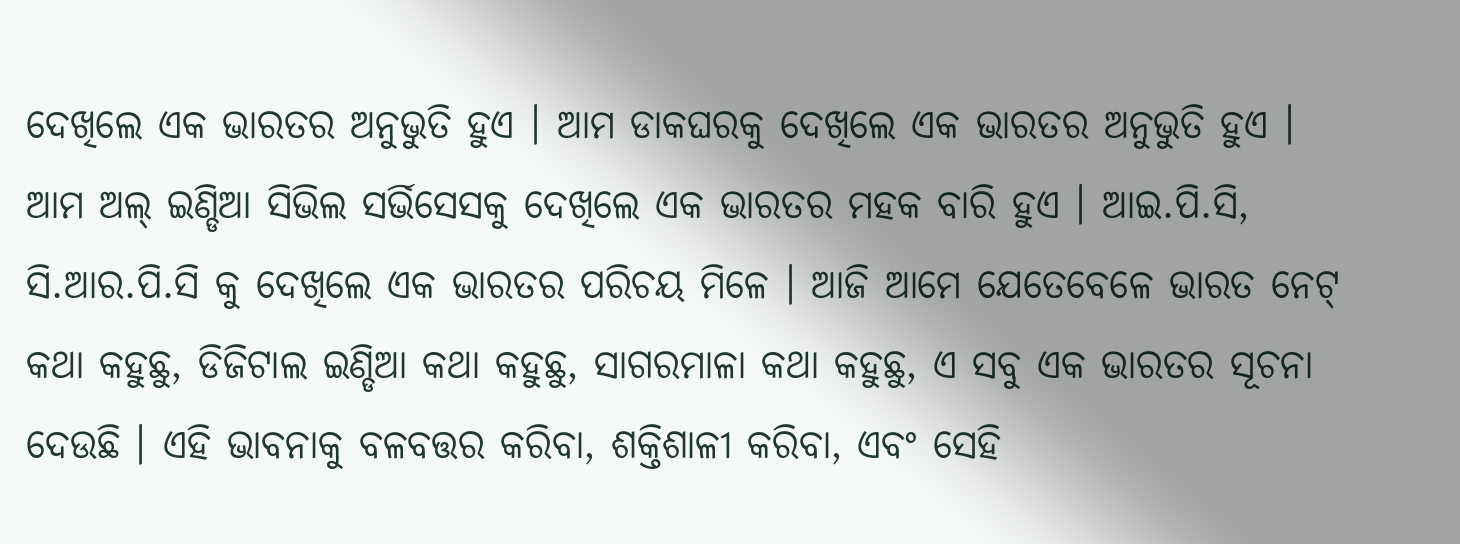ଦେଖିଲେ ଏକ ଭାରତର ଅନୁଭୁତି ହୁଏ । ଆମ ଡାକଘରକୁ ଦେଖିଲେ ଏକ ଭାରତର ଅନୁଭୁତି ହୁଏ । ଆମ ଅଲ୍ ଇଣ୍ଡିଆ ସିଭିଲ ସର୍ଭିସେସକୁ ଦେଖିଲେ ଏକ ଭାରତର ମହକ ବାରି ହୁଏ । ଆଇ.ପି.ସି, ସି.ଆର.ପି.ସି କୁ ଦେଖିଲେ ଏକ ଭାରତର ପରିଚୟ ମିଳେ । ଆଜି ଆମେ ଯେତେବେଳେ ଭାରତ ନେଟ୍ କଥା କହୁଛୁ, ଡିଜିଟାଲ ଇଣ୍ଡିଆ କଥା କହୁଛୁ, ସାଗରମାଳା କଥା କହୁଛୁ, ଏ ସବୁ ଏକ ଭାରତର ସୂଚନା ଦେଉଛି । ଏହି ଭାବନାକୁ ବଳବତ୍ତର କରିବା, ଶକ୍ତିଶାଳୀ କରିବା, ଏବଂ ସେହି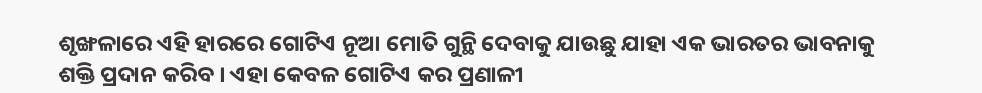ଶୃଙ୍ଖଳାରେ ଏହି ହାରରେ ଗୋଟିଏ ନୂଆ ମୋତି ଗୁନ୍ଥି ଦେବାକୁ ଯାଉଛୁ ଯାହା ଏକ ଭାରତର ଭାବନାକୁ ଶକ୍ତି ପ୍ରଦାନ କରିବ । ଏହା କେବଳ ଗୋଟିଏ କର ପ୍ରଣାଳୀ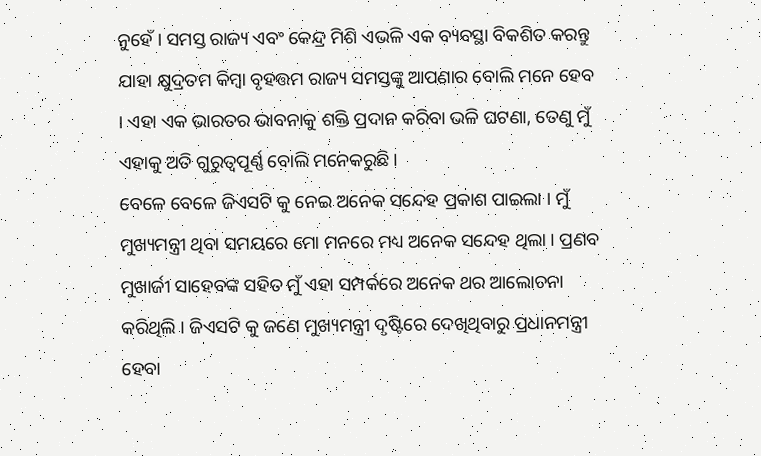ନୁହେଁ । ସମସ୍ତ ରାଜ୍ୟ ଏବଂ କେନ୍ଦ୍ର ମିଶି ଏଭଳି ଏକ ବ୍ୟବସ୍ଥା ବିକଶିତ କରନ୍ତୁ ଯାହା କ୍ଷୁଦ୍ରତମ କିମ୍ବା ବୃହତ୍ତମ ରାଜ୍ୟ ସମସ୍ତଙ୍କୁ ଆପଣାର ବୋଲି ମନେ ହେବ । ଏହା ଏକ ଭାରତର ଭାବନାକୁ ଶକ୍ତି ପ୍ରଦାନ କରିବା ଭଳି ଘଟଣା, ତେଣୁ ମୁଁ ଏହାକୁ ଅତି ଗୁରୁତ୍ୱପୂର୍ଣ୍ଣ ବୋଲି ମନେକରୁଛି ।
ବେଳେ ବେଳେ ଜିଏସଟି କୁ ନେଇ ଅନେକ ସନ୍ଦେହ ପ୍ରକାଶ ପାଇଲା । ମୁଁ ମୁଖ୍ୟମନ୍ତ୍ରୀ ଥିବା ସମୟରେ ମୋ ମନରେ ମଧ୍ୟ ଅନେକ ସନ୍ଦେହ ଥିଲା । ପ୍ରଣବ ମୁଖାର୍ଜୀ ସାହେବଙ୍କ ସହିତ ମୁଁ ଏହା ସମ୍ପର୍କରେ ଅନେକ ଥର ଆଲୋଚନା କରିଥିଲି । ଜିଏସଟି କୁ ଜଣେ ମୁଖ୍ୟମନ୍ତ୍ରୀ ଦୃଷ୍ଟିରେ ଦେଖିଥିବାରୁ ପ୍ରଧାନମନ୍ତ୍ରୀ ହେବା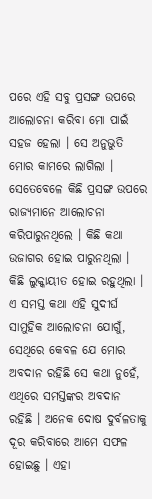ପରେ ଏହି ସବୁ ପ୍ରସଙ୍ଗ ଉପରେ ଆଲୋଚନା କରିବା ମୋ ପାଇଁ ସହଜ ହେଲା । ସେ ଅନୁଭୁତି ମୋର କାମରେ ଲାଗିଲା । ସେତେବେଳେ କିଛି ପ୍ରସଙ୍ଗ ଉପରେ ରାଜ୍ୟମାନେ ଆଲୋଚନା କରିପାରୁନଥିଲେ । କିଛି କଥା ଉଜାଗର ହୋଇ ପାରୁନଥିଲା । କିଛି ଲୁକ୍କାୟୀତ ହୋଇ ରହୁଥିଲା । ଏ ସମସ୍ତ କଥା ଏହି ସୁଦୀର୍ଘ ସାମୁହିକ ଆଲୋଚନା ଯୋଗୁଁ, ସେଥିରେ କେବଳ ଯେ ମୋର ଅବଦାନ ରହିଛି ସେ କଥା ନୁହେଁ, ଏଥିରେ ସମସ୍ତଙ୍କର ଅବଦାନ ରହିଛି । ଅନେକ ଦୋଷ ଦୁର୍ବଳତାକୁ ଦୂର କରିବାରେ ଆମେ ସଫଳ ହୋଇଛୁ । ଏହା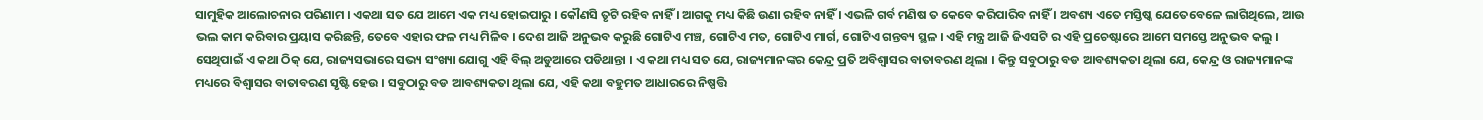ସାମୁହିକ ଆଲୋଚନାର ପରିଣାମ । ଏକଥା ସତ ଯେ ଆମେ ଏକ ମଧ୍ୟ ହୋଇପାରୁ । କୌଣସି ତୃଟି ରହିବ ନାହିଁ । ଆଗକୁ ମଧ୍ୟ କିଛି ଉଣା ରହିବ ନାହିଁ । ଏଭଳି ଗର୍ବ ମଣିଷ ତ କେବେ କରିପାରିବ ନାହିଁ । ଅବଶ୍ୟ ଏତେ ମସ୍ତିଷ୍କ ଯେତେବେଳେ ଲାଗିଥିଲେ, ଆଉ ଭଲ କାମ କରିବାର ପ୍ରୟାସ କରିଛନ୍ତି, ତେବେ ଏହାର ଫଳ ମଧ୍ୟ ମିଳିବ । ଦେଶ ଆଜି ଅନୁଭବ କରୁଛି ଗୋଟିଏ ମଞ୍ଚ, ଗୋଟିଏ ମତ, ଗୋଟିଏ ମାର୍ଗ, ଗୋଟିଏ ଗନ୍ତବ୍ୟ ସ୍ଥଳ । ଏହି ମନ୍ତ୍ର ଆଜି ଜିଏସଟି ର ଏହି ପ୍ରଚେଷ୍ଟାରେ ଆମେ ସମସ୍ତେ ଅନୁଭବ କଲୁ । ସେଥିପାଇଁ ଏ କଥା ଠିକ୍ ଯେ, ରାଜ୍ୟସଭାରେ ସଭ୍ୟ ସଂଖ୍ୟା ଯୋଗୁ ଏହି ବିଲ୍ ଅଡୁଆରେ ପଡିଥାନ୍ତା । ଏ କଥା ମଧ୍ୟ ସତ ଯେ, ରାଜ୍ୟମାନଙ୍କର କେନ୍ଦ୍ର ପ୍ରତି ଅବିଶ୍ୱାସର ବାତାବରଣ ଥିଲା । କିନ୍ତୁ ସବୁଠାରୁ ବଡ ଆବଶ୍ୟକତା ଥିଲା ଯେ, କେନ୍ଦ୍ର ଓ ରାଜ୍ୟମାନଙ୍କ ମଧ୍ୟରେ ବିଶ୍ୱାସର ବାତାବରଣ ସୃଷ୍ଟି ହେଉ । ସବୁଠାରୁ ବଡ ଆବଶ୍ୟକତା ଥିଲା ଯେ, ଏହି କଥା ବହୁମତ ଆଧାରରେ ନିଷ୍ପତ୍ତି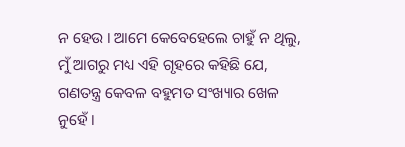ନ ହେଉ । ଆମେ କେବେହେଲେ ଚାହୁଁ ନ ଥିଲୁ, ମୁଁ ଆଗରୁ ମଧ୍ୟ ଏହି ଗୃହରେ କହିଛି ଯେ, ଗଣତନ୍ତ୍ର କେବଳ ବହୁମତ ସଂଖ୍ୟାର ଖେଳ ନୁହେଁ ।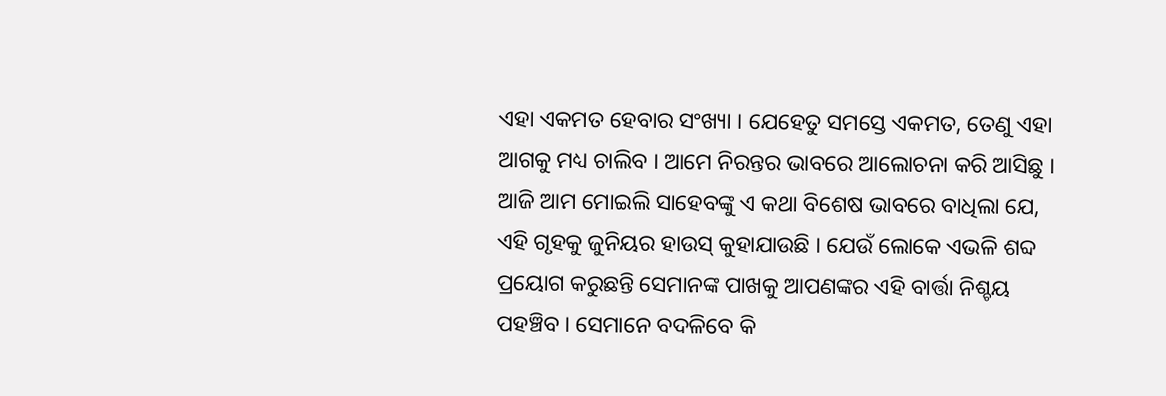ଏହା ଏକମତ ହେବାର ସଂଖ୍ୟା । ଯେହେତୁ ସମସ୍ତେ ଏକମତ, ତେଣୁ ଏହା ଆଗକୁ ମଧ୍ୟ ଚାଲିବ । ଆମେ ନିରନ୍ତର ଭାବରେ ଆଲୋଚନା କରି ଆସିଛୁ । ଆଜି ଆମ ମୋଇଲି ସାହେବଙ୍କୁ ଏ କଥା ବିଶେଷ ଭାବରେ ବାଧିଲା ଯେ, ଏହି ଗୃହକୁ ଜୁନିୟର ହାଉସ୍ କୁହାଯାଉଛି । ଯେଉଁ ଲୋକେ ଏଭଳି ଶବ୍ଦ ପ୍ରୟୋଗ କରୁଛନ୍ତି ସେମାନଙ୍କ ପାଖକୁ ଆପଣଙ୍କର ଏହି ବାର୍ତ୍ତା ନିଶ୍ଚୟ ପହଞ୍ଚିବ । ସେମାନେ ବଦଳିବେ କି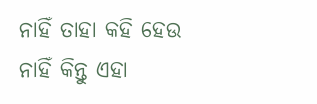ନାହିଁ ତାହା କହି ହେଉ ନାହିଁ କିନ୍ତୁ ଏହା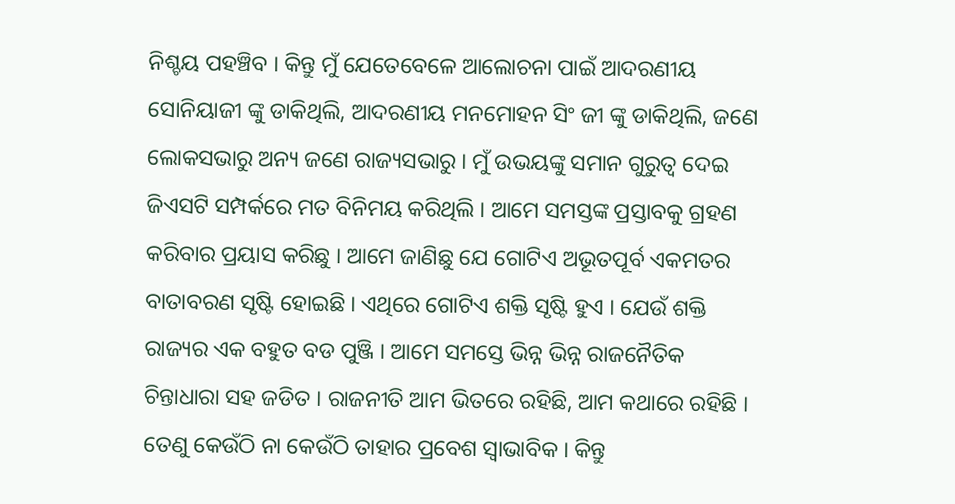ନିଶ୍ଚୟ ପହଞ୍ଚିବ । କିନ୍ତୁ ମୁଁ ଯେତେବେଳେ ଆଲୋଚନା ପାଇଁ ଆଦରଣୀୟ ସୋନିୟାଜୀ ଙ୍କୁ ଡାକିଥିଲି, ଆଦରଣୀୟ ମନମୋହନ ସିଂ ଜୀ ଙ୍କୁ ଡାକିଥିଲି, ଜଣେ ଲୋକସଭାରୁ ଅନ୍ୟ ଜଣେ ରାଜ୍ୟସଭାରୁ । ମୁଁ ଉଭୟଙ୍କୁ ସମାନ ଗୁରୁତ୍ୱ ଦେଇ ଜିଏସଟି ସମ୍ପର୍କରେ ମତ ବିନିମୟ କରିଥିଲି । ଆମେ ସମସ୍ତଙ୍କ ପ୍ରସ୍ତାବକୁ ଗ୍ରହଣ କରିବାର ପ୍ରୟାସ କରିଛୁ । ଆମେ ଜାଣିଛୁ ଯେ ଗୋଟିଏ ଅଭୂତପୂର୍ବ ଏକମତର ବାତାବରଣ ସୃଷ୍ଟି ହୋଇଛି । ଏଥିରେ ଗୋଟିଏ ଶକ୍ତି ସୃଷ୍ଟି ହୁଏ । ଯେଉଁ ଶକ୍ତି ରାଜ୍ୟର ଏକ ବହୁତ ବଡ ପୁଞ୍ଜି । ଆମେ ସମସ୍ତେ ଭିନ୍ନ ଭିନ୍ନ ରାଜନୈତିକ ଚିନ୍ତାଧାରା ସହ ଜଡିତ । ରାଜନୀତି ଆମ ଭିତରେ ରହିଛି, ଆମ କଥାରେ ରହିଛି । ତେଣୁ କେଉଁଠି ନା କେଉଁଠି ତାହାର ପ୍ରବେଶ ସ୍ୱାଭାବିକ । କିନ୍ତୁ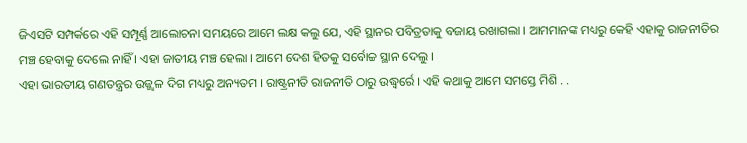ଜିଏସଟି ସମ୍ପର୍କରେ ଏହି ସମ୍ପୂର୍ଣ୍ଣ ଆଲୋଚନା ସମୟରେ ଆମେ ଲକ୍ଷ କଲୁ ଯେ, ଏହି ସ୍ଥାନର ପବିତ୍ରତାକୁ ବଜାୟ ରଖାଗଲା । ଆମମାନଙ୍କ ମଧ୍ୟରୁ କେହି ଏହାକୁ ରାଜନୀତିର ମଞ୍ଚ ହେବାକୁ ଦେଲେ ନାହିଁ । ଏହା ଜାତୀୟ ମଞ୍ଚ ହେଲା । ଆମେ ଦେଶ ହିତକୁ ସର୍ବୋଚ୍ଚ ସ୍ଥାନ ଦେଲୁ ।
ଏହା ଭାରତୀୟ ଗଣତନ୍ତ୍ରର ଉଜ୍ଜ୍ୱଳ ଦିଗ ମଧ୍ୟରୁ ଅନ୍ୟତମ । ରାଷ୍ଟ୍ରନୀତି ରାଜନୀତି ଠାରୁ ଉଦ୍ଧ୍ୱର୍ରେ । ଏହି କଥାକୁ ଆମେ ସମସ୍ତେ ମିଶି . .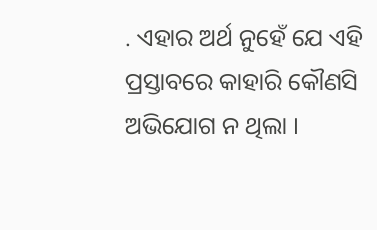. ଏହାର ଅର୍ଥ ନୁହେଁ ଯେ ଏହି ପ୍ରସ୍ତାବରେ କାହାରି କୌଣସି ଅଭିଯୋଗ ନ ଥିଲା ।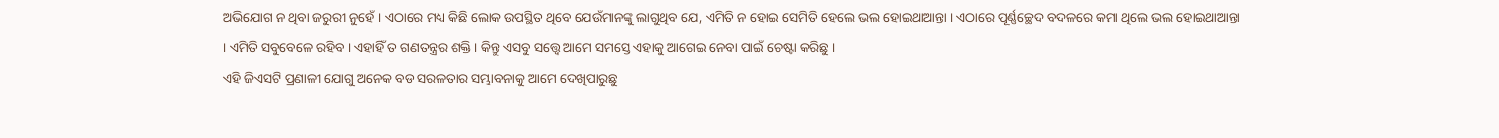ଅଭିଯୋଗ ନ ଥିବା ଜରୁରୀ ନୁହେଁ । ଏଠାରେ ମଧ୍ୟ କିଛି ଲୋକ ଉପସ୍ଥିତ ଥିବେ ଯେଉଁମାନଙ୍କୁ ଲାଗୁଥିବ ଯେ, ଏମିତି ନ ହୋଇ ସେମିତି ହେଲେ ଭଲ ହୋଇଥାଆନ୍ତା । ଏଠାରେ ପୂର୍ଣ୍ଣଚ୍ଛେଦ ବଦଳରେ କମା ଥିଲେ ଭଲ ହୋଇଥାଆନ୍ତା । ଏମିତି ସବୁବେଳେ ରହିବ । ଏହାହିଁ ତ ଗଣତନ୍ତ୍ରର ଶକ୍ତି । କିନ୍ତୁ ଏସବୁ ସତ୍ତ୍ୱେ ଆମେ ସମସ୍ତେ ଏହାକୁ ଆଗେଇ ନେବା ପାଇଁ ଚେଷ୍ଟା କରିଛୁ ।
ଏହି ଜିଏସଟି ପ୍ରଣାଳୀ ଯୋଗୁ ଅନେକ ବଡ ସରଳତାର ସମ୍ଭାବନାକୁ ଆମେ ଦେଖିପାରୁଛୁ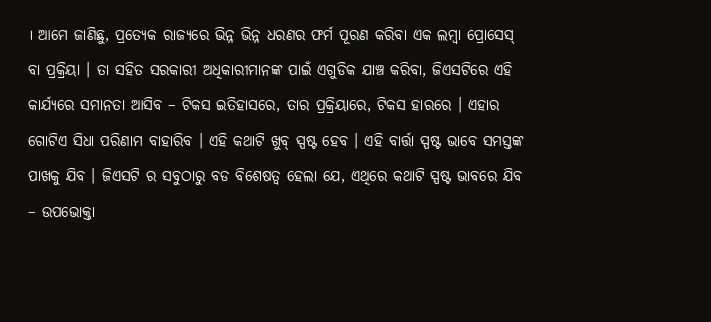। ଆମେ ଜାଣିଛୁ, ପ୍ରତ୍ୟେକ ରାଜ୍ୟରେ ଭିନ୍ନ ଭିନ୍ନ ଧରଣର ଫର୍ମ ପୂରଣ କରିବା ଏକ ଲମ୍ବା ପ୍ରୋସେସ୍ ବା ପ୍ରକ୍ରିୟା । ତା ସହିତ ସରକାରୀ ଅଧିକାରୀମାନଙ୍କ ପାଇଁ ଏଗୁଡିକ ଯାଞ୍ଚ କରିବା, ଜିଏସଟିରେ ଏହି କାର୍ଯ୍ୟରେ ସମାନତା ଆସିବ – ଟିକସ ଇତିହାସରେ, ତାର ପ୍ରକ୍ରିୟାରେ, ଟିକସ ହାରରେ । ଏହାର ଗୋଟିଏ ସିଧା ପରିଣାମ ବାହାରିବ । ଏହି କଥାଟି ଖୁବ୍ ସ୍ପଷ୍ଟ ହେବ । ଏହି ବାର୍ତ୍ତା ସ୍ପଷ୍ଟ ଭାବେ ସମସ୍ତଙ୍କ ପାଖକୁ ଯିବ । ଜିଏସଟି ର ସବୁଠାରୁ ବଡ ବିଶେଷତ୍ୱ ହେଲା ଯେ, ଏଥିରେ କଥାଟି ସ୍ପଷ୍ଟ ଭାବରେ ଯିବ – ଉପଭୋକ୍ତା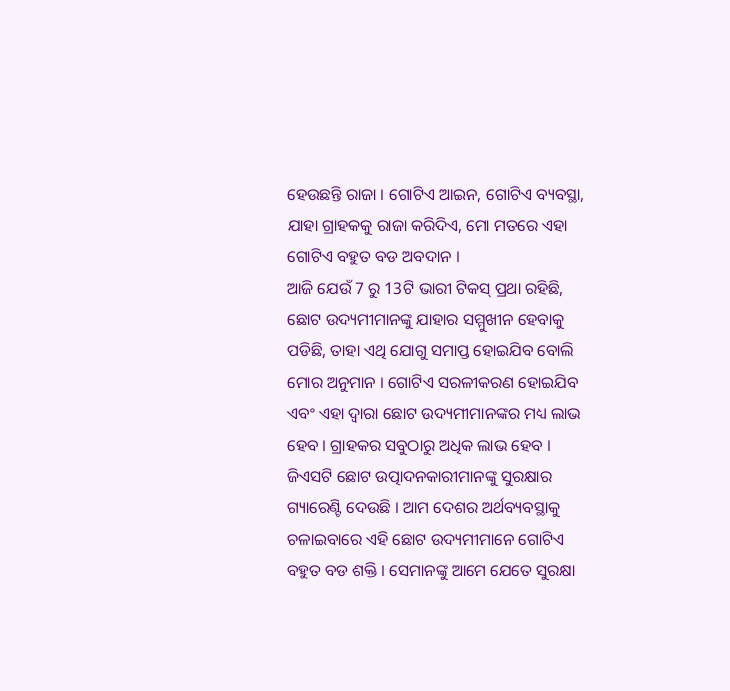ହେଉଛନ୍ତି ରାଜା । ଗୋଟିଏ ଆଇନ, ଗୋଟିଏ ବ୍ୟବସ୍ଥା, ଯାହା ଗ୍ରାହକକୁ ରାଜା କରିଦିଏ, ମୋ ମତରେ ଏହା ଗୋଟିଏ ବହୁତ ବଡ ଅବଦାନ ।
ଆଜି ଯେଉଁ 7 ରୁ 13ଟି ଭାରୀ ଟିକସ୍ ପ୍ରଥା ରହିଛି, ଛୋଟ ଉଦ୍ୟମୀମାନଙ୍କୁ ଯାହାର ସମ୍ମୁଖୀନ ହେବାକୁ ପଡିଛି, ତାହା ଏଥି ଯୋଗୁ ସମାପ୍ତ ହୋଇଯିବ ବୋଲି ମୋର ଅନୁମାନ । ଗୋଟିଏ ସରଳୀକରଣ ହୋଇଯିବ ଏବଂ ଏହା ଦ୍ୱାରା ଛୋଟ ଉଦ୍ୟମୀମାନଙ୍କର ମଧ୍ୟ ଲାଭ ହେବ । ଗ୍ରାହକର ସବୁଠାରୁ ଅଧିକ ଲାଭ ହେବ । ଜିଏସଟି ଛୋଟ ଉତ୍ପାଦନକାରୀମାନଙ୍କୁ ସୁରକ୍ଷାର ଗ୍ୟାରେଣ୍ଟି ଦେଉଛି । ଆମ ଦେଶର ଅର୍ଥବ୍ୟବସ୍ଥାକୁ ଚଳାଇବାରେ ଏହି ଛୋଟ ଉଦ୍ୟମୀମାନେ ଗୋଟିଏ ବହୁତ ବଡ ଶକ୍ତି । ସେମାନଙ୍କୁ ଆମେ ଯେତେ ସୁରକ୍ଷା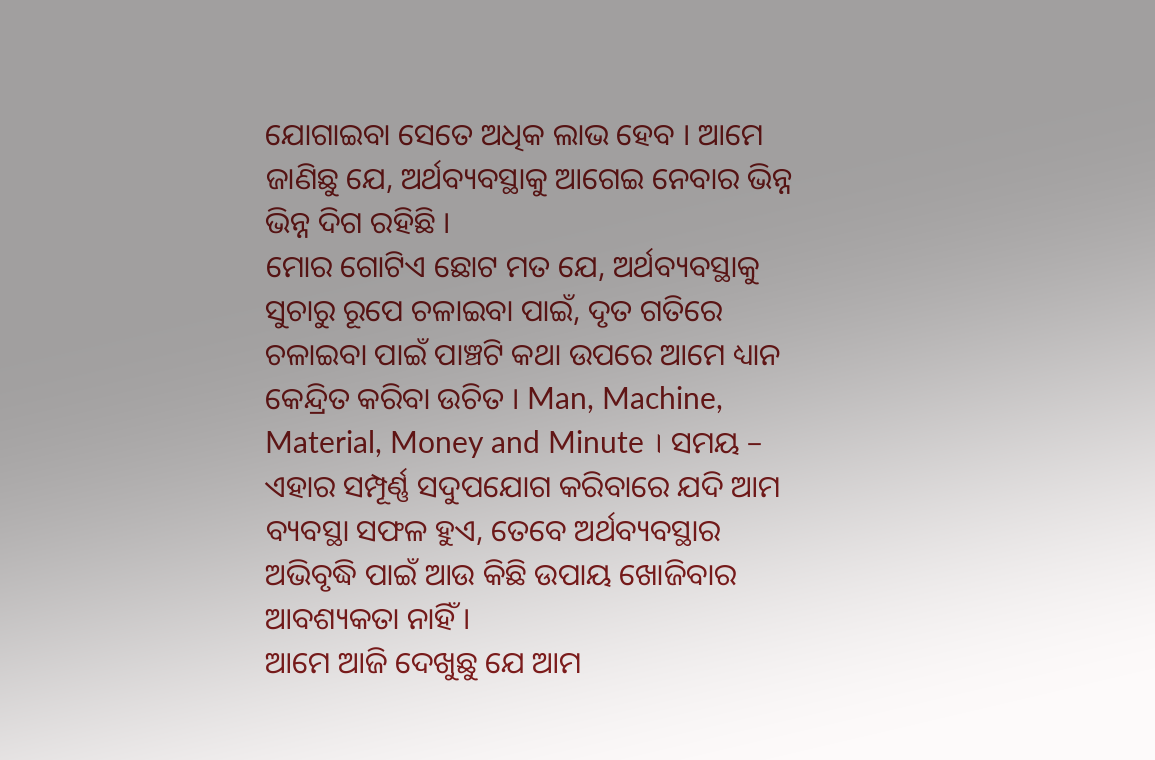ଯୋଗାଇବା ସେତେ ଅଧିକ ଲାଭ ହେବ । ଆମେ ଜାଣିଛୁ ଯେ, ଅର୍ଥବ୍ୟବସ୍ଥାକୁ ଆଗେଇ ନେବାର ଭିନ୍ନ ଭିନ୍ନ ଦିଗ ରହିଛି ।
ମୋର ଗୋଟିଏ ଛୋଟ ମତ ଯେ, ଅର୍ଥବ୍ୟବସ୍ଥାକୁ ସୁଚାରୁ ରୂପେ ଚଳାଇବା ପାଇଁ, ଦୃତ ଗତିରେ ଚଳାଇବା ପାଇଁ ପାଞ୍ଚଟି କଥା ଉପରେ ଆମେ ଧ୍ୟାନ କେନ୍ଦ୍ରିତ କରିବା ଉଚିତ । Man, Machine, Material, Money and Minute । ସମୟ – ଏହାର ସମ୍ପୂର୍ଣ୍ଣ ସଦୁପଯୋଗ କରିବାରେ ଯଦି ଆମ ବ୍ୟବସ୍ଥା ସଫଳ ହୁଏ, ତେବେ ଅର୍ଥବ୍ୟବସ୍ଥାର ଅଭିବୃଦ୍ଧି ପାଇଁ ଆଉ କିଛି ଉପାୟ ଖୋଜିବାର ଆବଶ୍ୟକତା ନାହିଁ ।
ଆମେ ଆଜି ଦେଖୁଛୁ ଯେ ଆମ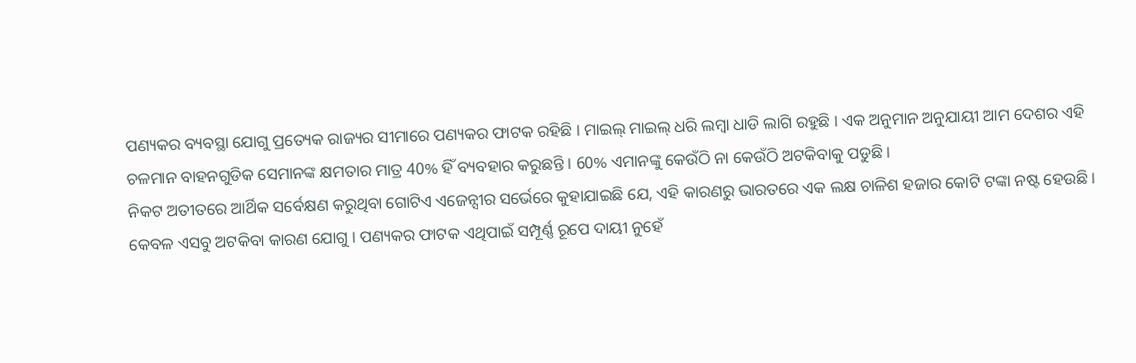ପଣ୍ୟକର ବ୍ୟବସ୍ଥା ଯୋଗୁ ପ୍ରତ୍ୟେକ ରାଜ୍ୟର ସୀମାରେ ପଣ୍ୟକର ଫାଟକ ରହିଛି । ମାଇଲ୍ ମାଇଲ୍ ଧରି ଲମ୍ବା ଧାଡି ଲାଗି ରହୁଛି । ଏକ ଅନୁମାନ ଅନୁଯାୟୀ ଆମ ଦେଶର ଏହି ଚଳମାନ ବାହନଗୁଡିକ ସେମାନଙ୍କ କ୍ଷମତାର ମାତ୍ର 40% ହିଁ ବ୍ୟବହାର କରୁଛନ୍ତି । 60% ଏମାନଙ୍କୁ କେଉଁଠି ନା କେଉଁଠି ଅଟକିବାକୁ ପଡୁଛି ।
ନିକଟ ଅତୀତରେ ଆର୍ଥିକ ସର୍ବେକ୍ଷଣ କରୁଥିବା ଗୋଟିଏ ଏଜେନ୍ସୀର ସର୍ଭେରେ କୁହାଯାଇଛି ଯେ, ଏହି କାରଣରୁ ଭାରତରେ ଏକ ଲକ୍ଷ ଚାଳିଶ ହଜାର କୋଟି ଟଙ୍କା ନଷ୍ଟ ହେଉଛି । କେବଳ ଏସବୁ ଅଟକିବା କାରଣ ଯୋଗୁ । ପଣ୍ୟକର ଫାଟକ ଏଥିପାଇଁ ସମ୍ପୂର୍ଣ୍ଣ ରୂପେ ଦାୟୀ ନୁହେଁ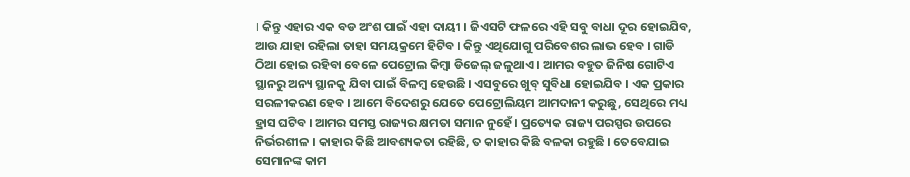। କିନ୍ତୁ ଏହାର ଏକ ବଡ ଅଂଶ ପାଇଁ ଏହା ଦାୟୀ । ଜିଏସଟି ଫଳରେ ଏହି ସବୁ ବାଧା ଦୂର ହୋଇଯିବ, ଆଉ ଯାହା ରହିଲା ତାହା ସମୟକ୍ରମେ ହିଟିବ । କିନ୍ତୁ ଏଥିଯୋଗୁ ପରିବେଶର ଲାଭ ହେବ । ଗାଡି ଠିଆ ହୋଇ ରହିବା ବେଳେ ପେଟ୍ରୋଲ କିମ୍ବା ଡିଜେଲ୍ ଜଳୁଥାଏ । ଆମର ବହୁତ ଜିନିଷ ଗୋଟିଏ ସ୍ଥାନରୁ ଅନ୍ୟ ସ୍ଥାନକୁ ଯିବା ପାଇଁ ବିଳମ୍ବ ହେଉଛି । ଏସବୁରେ ଖୁବ୍ ସୁବିଧା ହୋଇଯିବ । ଏକ ପ୍ରକାର ସରଳୀକରଣ ହେବ । ଆମେ ବିଦେଶରୁ ଯେତେ ପେଟ୍ରୋଲିୟମ ଆମଦାନୀ କରୁଛୁ, ସେଥିରେ ମଧ୍ୟ ହ୍ରାସ ଘଟିବ । ଆମର ସମସ୍ତ ରାଜ୍ୟର କ୍ଷମତା ସମାନ ନୁହେଁ । ପ୍ରତ୍ୟେକ ରାଜ୍ୟ ପରସ୍ପର ଉପରେ ନିର୍ଭରଶୀଳ । କାହାର କିଛି ଆବଶ୍ୟକତା ରହିଛି, ତ କାହାର କିଛି ବଳକା ରହୁଛି । ତେବେଯାଇ ସେମାନଙ୍କ କାମ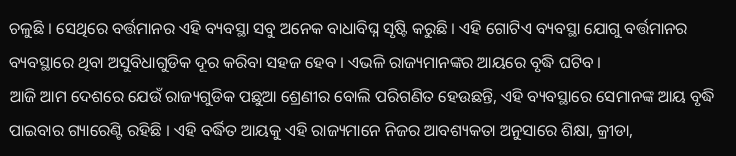ଚଳୁଛି । ସେଥିରେ ବର୍ତ୍ତମାନର ଏହି ବ୍ୟବସ୍ଥା ସବୁ ଅନେକ ବାଧାବିଘ୍ନ ସୃଷ୍ଟି କରୁଛି । ଏହି ଗୋଟିଏ ବ୍ୟବସ୍ଥା ଯୋଗୁ ବର୍ତ୍ତମାନର ବ୍ୟବସ୍ଥାରେ ଥିବା ଅସୁବିଧାଗୁଡିକ ଦୂର କରିବା ସହଜ ହେବ । ଏଭଳି ରାଜ୍ୟମାନଙ୍କର ଆୟରେ ବୃଦ୍ଧି ଘଟିବ ।
ଆଜି ଆମ ଦେଶରେ ଯେଉଁ ରାଜ୍ୟଗୁଡିକ ପଛୁଆ ଶ୍ରେଣୀର ବୋଲି ପରିଗଣିତ ହେଉଛନ୍ତି, ଏହି ବ୍ୟବସ୍ଥାରେ ସେମାନଙ୍କ ଆୟ ବୃଦ୍ଧି ପାଇବାର ଗ୍ୟାରେଣ୍ଟି ରହିଛି । ଏହି ବର୍ଦ୍ଧିତ ଆୟକୁ ଏହି ରାଜ୍ୟମାନେ ନିଜର ଆବଶ୍ୟକତା ଅନୁସାରେ ଶିକ୍ଷା, କ୍ରୀଡା,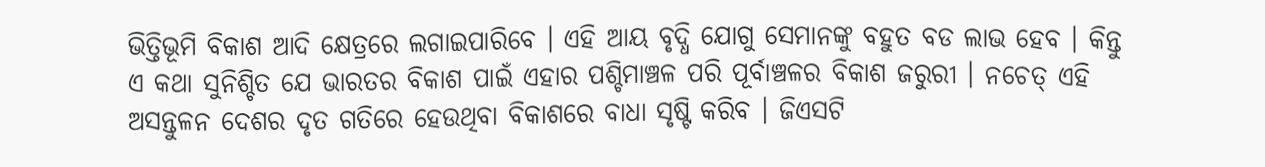ଭିତ୍ତିଭୂମି ବିକାଶ ଆଦି କ୍ଷେତ୍ରରେ ଲଗାଇପାରିବେ । ଏହି ଆୟ ବୃଦ୍ଧି ଯୋଗୁ ସେମାନଙ୍କୁ ବହୁତ ବଡ ଲାଭ ହେବ । କିନ୍ତୁ ଏ କଥା ସୁନିଶ୍ଚିତ ଯେ ଭାରତର ବିକାଶ ପାଇଁ ଏହାର ପଶ୍ଚିମାଞ୍ଚଳ ପରି ପୂର୍ବାଞ୍ଚଳର ବିକାଶ ଜରୁରୀ । ନଚେତ୍ ଏହି ଅସନ୍ତୁଳନ ଦେଶର ଦୃତ ଗତିରେ ହେଉଥିବା ବିକାଶରେ ବାଧା ସୃଷ୍ଟି କରିବ । ଜିଏସଟି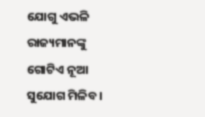ଯୋଗୁ ଏଭଳି ରାଜ୍ୟମାନଙ୍କୁ ଗୋଟିଏ ନୂଆ ସୁଯୋଗ ମିଳିବ ।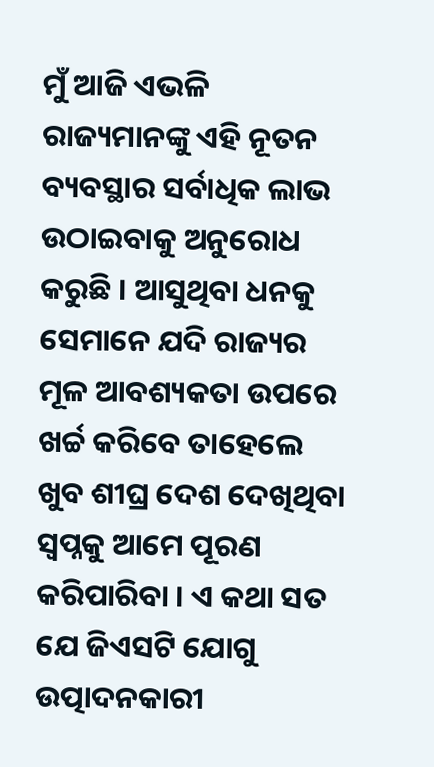ମୁଁ ଆଜି ଏଭଳି ରାଜ୍ୟମାନଙ୍କୁ ଏହି ନୂତନ ବ୍ୟବସ୍ଥାର ସର୍ବାଧିକ ଲାଭ ଉଠାଇବାକୁ ଅନୁରୋଧ କରୁଛି । ଆସୁଥିବା ଧନକୁ ସେମାନେ ଯଦି ରାଜ୍ୟର ମୂଳ ଆବଶ୍ୟକତା ଉପରେ ଖର୍ଚ୍ଚ କରିବେ ତାହେଲେ ଖୁବ ଶୀଘ୍ର ଦେଶ ଦେଖିଥିବା ସ୍ୱପ୍ନକୁ ଆମେ ପୂରଣ କରିପାରିବା । ଏ କଥା ସତ ଯେ ଜିଏସଟି ଯୋଗୁ ଉତ୍ପାଦନକାରୀ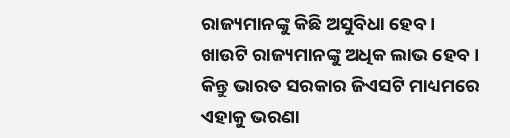ରାଜ୍ୟମାନଙ୍କୁ କିଛି ଅସୁବିଧା ହେବ । ଖାଉଟି ରାଜ୍ୟମାନଙ୍କୁ ଅଧିକ ଲାଭ ହେବ । କିନ୍ତୁ ଭାରତ ସରକାର ଜିଏସଟି ମାଧ୍ୟମରେ ଏହାକୁ ଭରଣା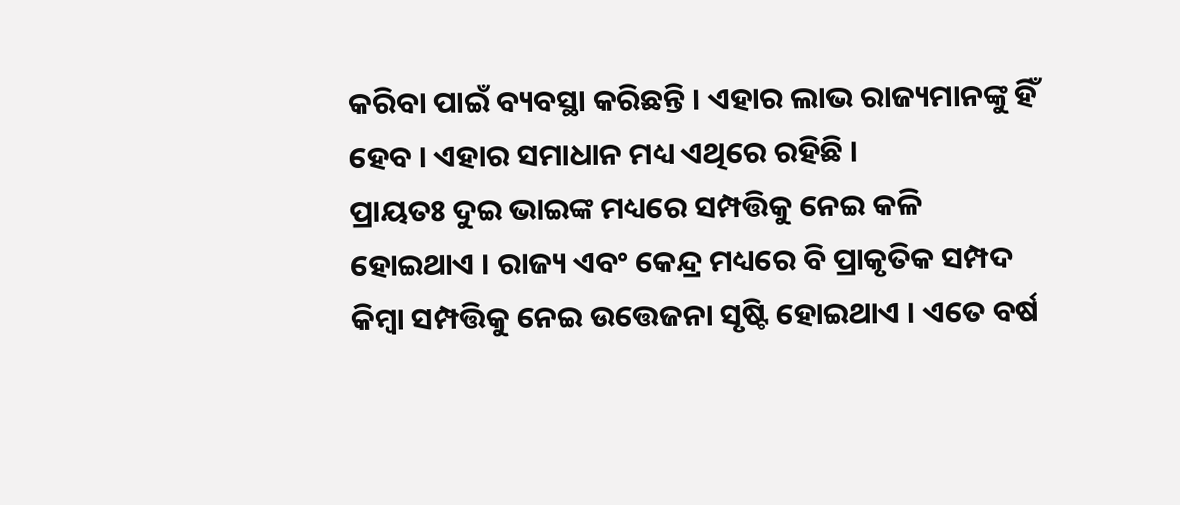କରିବା ପାଇଁ ବ୍ୟବସ୍ଥା କରିଛନ୍ତି । ଏହାର ଲାଭ ରାଜ୍ୟମାନଙ୍କୁ ହିଁ ହେବ । ଏହାର ସମାଧାନ ମଧ୍ୟ ଏଥିରେ ରହିଛି ।
ପ୍ରାୟତଃ ଦୁଇ ଭାଇଙ୍କ ମଧ୍ୟରେ ସମ୍ପତ୍ତିକୁ ନେଇ କଳି ହୋଇଥାଏ । ରାଜ୍ୟ ଏବଂ କେନ୍ଦ୍ର ମଧ୍ୟରେ ବି ପ୍ରାକୃତିକ ସମ୍ପଦ କିମ୍ବା ସମ୍ପତ୍ତିକୁ ନେଇ ଉତ୍ତେଜନା ସୃଷ୍ଟି ହୋଇଥାଏ । ଏତେ ବର୍ଷ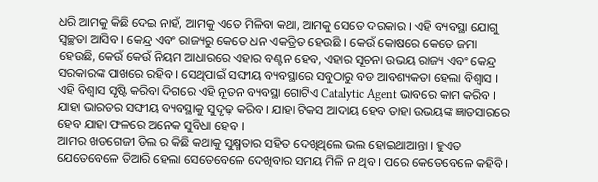ଧରି ଆମକୁ କିଛି ଦେଇ ନାହଁ, ଆମକୁ ଏତେ ମିଳିବା କଥା, ଆମକୁ ସେତେ ଦରକାର । ଏହି ବ୍ୟବସ୍ଥା ଯୋଗୁ ସ୍ୱଚ୍ଛତା ଆସିବ । କେନ୍ଦ୍ର ଏବଂ ରାଜ୍ୟରୁ କେତେ ଧନ ଏକତ୍ରିତ ହେଉଛି । କେଉଁ କୋଷରେ କେତେ ଜମା ହେଉଛି, କେଉଁ କେଉଁ ନିୟମ ଆଧାରରେ ଏହାର ବଣ୍ଟନ ହେବ, ଏହାର ସୂଚନା ଉଭୟ ରାଜ୍ୟ ଏବଂ କେନ୍ଦ୍ର ସରକାରଙ୍କ ପାଖରେ ରହିବ । ସେଥିପାଇଁ ସଙ୍ଘୀୟ ବ୍ୟବସ୍ଥାରେ ସବୁଠାରୁ ବଡ ଆବଶ୍ୟକତା ହେଲା ବିଶ୍ୱାସ । ଏହି ବିଶ୍ୱାସ ସୃଷ୍ଟି କରିବା ଦିଗରେ ଏହି ନୂତନ ବ୍ୟବସ୍ଥା ଗୋଟିଏ Catalytic Agent ଭାବରେ କାମ କରିବ । ଯାହା ଭାରତର ସଙ୍ଘୀୟ ବ୍ୟବସ୍ଥାକୁ ସୁଦୃଢ଼ କରିବ । ଯାହା ଟିକସ ଆଦାୟ ହେବ ତାହା ଉଭୟଙ୍କ ଜ୍ଞାତସାରରେ ହେବ ଯାହା ଫଳରେ ଅନେକ ସୁବିଧା ହେବ ।
ଆମର ଖଡଗେଜୀ ଡିଲ ର କିଛି କଥାକୁ ସୁକ୍ଷ୍ମତାର ସହିତ ଦେଖିଥିଲେ ଭଲ ହୋଇଥାଆନ୍ତା । ହୁଏତ ଯେତେବେଳେ ତିଆରି ହେଲା ସେତେବେଳେ ଦେଖିବାର ସମୟ ମିଳି ନ ଥିବ । ପରେ କେତେବେଳେ କହିବି ।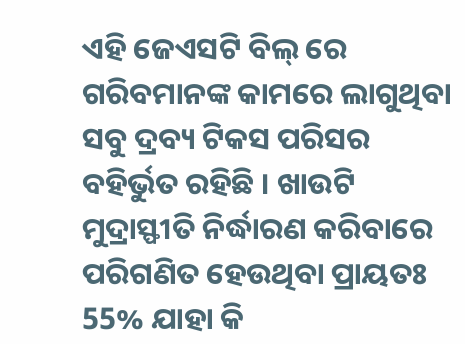ଏହି ଜେଏସଟି ବିଲ୍ ରେ ଗରିବମାନଙ୍କ କାମରେ ଲାଗୁଥିବା ସବୁ ଦ୍ରବ୍ୟ ଟିକସ ପରିସର ବହିର୍ଭୁତ ରହିଛି । ଖାଉଟି ମୁଦ୍ରାସ୍ଫୀତି ନିର୍ଦ୍ଧାରଣ କରିବାରେ ପରିଗଣିତ ହେଉଥିବା ପ୍ରାୟତଃ 55% ଯାହା କି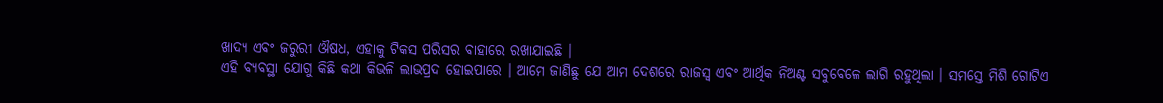ଖାଦ୍ୟ ଏବଂ ଜରୁରୀ ଔଷଧ, ଏହାକୁ ଟିକସ ପରିସର ବାହାରେ ରଖାଯାଇଛି ।
ଏହି ବ୍ୟବସ୍ଥା ଯୋଗୁ କିଛି କଥା କିଭଳି ଲାଭପ୍ରଦ ହୋଇପାରେ । ଆମେ ଜାଣିଛୁ ଯେ ଆମ ଦେଶରେ ରାଜସ୍ୱ ଏବଂ ଆର୍ଥିକ ନିଅଣ୍ଟ ସବୁବେଳେ ଲାଗି ରହୁଥିଲା । ସମସ୍ତେ ମିଶି ଗୋଟିଏ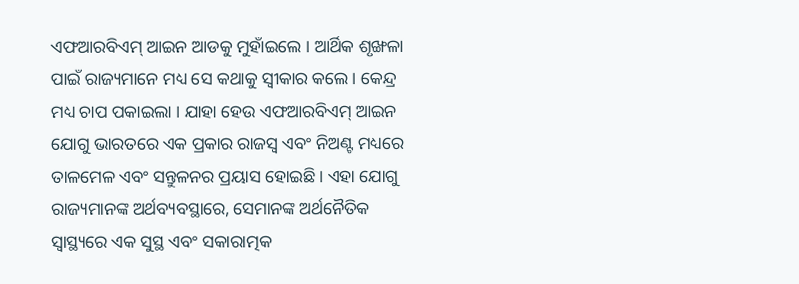ଏଫଆରବିଏମ୍ ଆଇନ ଆଡକୁ ମୁହାଁଇଲେ । ଆର୍ଥିକ ଶୃଙ୍ଖଳା ପାଇଁ ରାଜ୍ୟମାନେ ମଧ୍ୟ ସେ କଥାକୁ ସ୍ୱୀକାର କଲେ। କେନ୍ଦ୍ର ମଧ୍ୟ ଚାପ ପକାଇଲା । ଯାହା ହେଉ ଏଫଆରବିଏମ୍ ଆଇନ ଯୋଗୁ ଭାରତରେ ଏକ ପ୍ରକାର ରାଜସ୍ୱ ଏବଂ ନିଅଣ୍ଟ ମଧ୍ୟରେ ତାଳମେଳ ଏବଂ ସନ୍ତୁଳନର ପ୍ରୟାସ ହୋଇଛି। ଏହା ଯୋଗୁ ରାଜ୍ୟମାନଙ୍କ ଅର୍ଥବ୍ୟବସ୍ଥାରେ, ସେମାନଙ୍କ ଅର୍ଥନୈତିକ ସ୍ୱାସ୍ଥ୍ୟରେ ଏକ ସୁସ୍ଥ ଏବଂ ସକାରାତ୍ମକ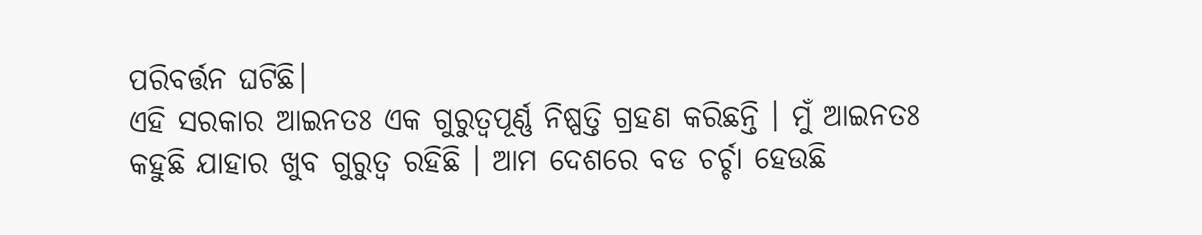ପରିବର୍ତ୍ତନ ଘଟିଛି।
ଏହି ସରକାର ଆଇନତଃ ଏକ ଗୁରୁତ୍ୱପୂର୍ଣ୍ଣ ନିଷ୍ପତ୍ତି ଗ୍ରହଣ କରିଛନ୍ତି । ମୁଁ ଆଇନତଃ କହୁଛି ଯାହାର ଖୁବ ଗୁରୁତ୍ୱ ରହିଛି । ଆମ ଦେଶରେ ବଡ ଚର୍ଚ୍ଚା ହେଉଛି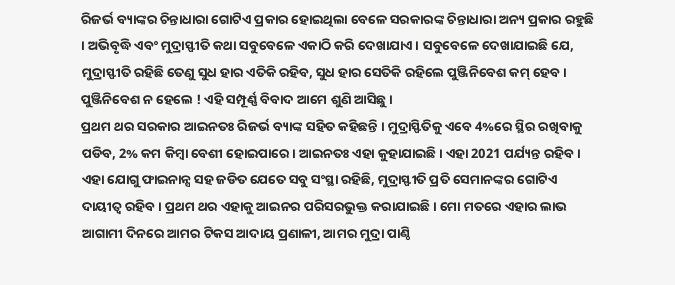ରିଜର୍ଭ ବ୍ୟାଙ୍କର ଚିନ୍ତାଧାରା ଗୋଟିଏ ପ୍ରକାର ହୋଇଥିଲା ବେଳେ ସରକାରଙ୍କ ଚିନ୍ତାଧାରା ଅନ୍ୟ ପ୍ରକାର ରହୁଛି । ଅଭିବୃଦ୍ଧି ଏବଂ ମୁଦ୍ରାସ୍ଫୀତି କଥା ସବୁବେଳେ ଏକାଠି କରି ଦେଖାଯାଏ । ସବୁବେଳେ ଦେଖାଯାଇଛି ଯେ, ମୁଦ୍ରାସ୍ଫୀତି ରହିଛି ତେଣୁ ସୁଧ ହାର ଏତିକି ରହିବ, ସୁଧ ହାର ସେତିକି ରହିଲେ ପୁଞ୍ଜିନିବେଶ କମ୍ ହେବ। ପୁଞ୍ଜିନିବେଶ ନ ହେଲେ ! ଏହି ସମ୍ପୂର୍ଣ୍ଣ ବିବାଦ ଆମେ ଶୁଣି ଆସିଛୁ ।
ପ୍ରଥମ ଥର ସରକାର ଆଇନତଃ ରିଜର୍ଭ ବ୍ୟାଙ୍କ ସହିତ କହିଛନ୍ତି । ମୁଦ୍ରାସ୍ଫିତିକୁ ଏବେ 4%ରେ ସ୍ଥିର ରଖିବାକୁ ପଡିବ, 2% କମ କିମ୍ବା ବେଶୀ ହୋଇପାରେ । ଆଇନତଃ ଏହା କୁହାଯାଇଛି । ଏହା 2021 ପର୍ଯ୍ୟନ୍ତ ରହିବ। ଏହା ଯୋଗୁ ଫାଇନାନ୍ସ ସହ ଜଡିତ ଯେତେ ସବୁ ସଂସ୍ଥା ରହିଛି, ମୁଦ୍ରାସ୍ଫୀତି ପ୍ରତି ସେମାନଙ୍କର ଗୋଟିଏ ଦାୟୀତ୍ୱ ରହିବ। ପ୍ରଥମ ଥର ଏହାକୁ ଆଇନର ପରିସରଭୁକ୍ତ କରାଯାଇଛି । ମୋ ମତରେ ଏହାର ଲାଭ ଆଗାମୀ ଦିନରେ ଆମର ଟିକସ ଆଦାୟ ପ୍ରଣାଳୀ, ଆମର ମୁଦ୍ରା ପାଣ୍ଠି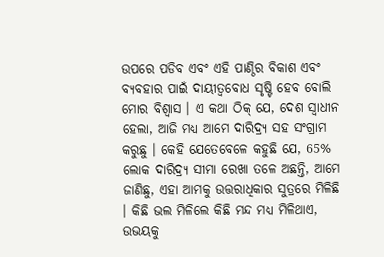ଉପରେ ପଡିବ ଏବଂ ଏହି ପାଣ୍ଠିର ବିକାଶ ଏବଂ ବ୍ୟବହାର ପାଇଁ ଦାୟୀତ୍ୱବୋଧ ସୃଷ୍ଟି ହେବ ବୋଲି ମୋର ବିଶ୍ୱାସ । ଏ କଥା ଠିକ୍ ଯେ, ଦେଶ ସ୍ୱାଧୀନ ହେଲା, ଆଜି ମଧ୍ୟ ଆମେ ଦାରିଦ୍ର୍ୟ ସହ ସଂଗ୍ରାମ କରୁଛୁ । କେହି ଯେତେବେଳେ କହୁଛି ଯେ, 65% ଲୋକ ଦାରିଦ୍ର୍ୟ ସୀମା ରେଖା ତଳେ ଅଛନ୍ତି, ଆମେ ଜାଣିଛୁ, ଏହା ଆମକୁ ଉତ୍ତରାଧିକାର ସୁତ୍ରରେ ମିଳିଛି । କିଛି ଭଲ ମିଳିଲେ କିଛି ମନ୍ଦ ମଧ୍ୟ ମିଳିଥାଏ, ଉଭୟକୁ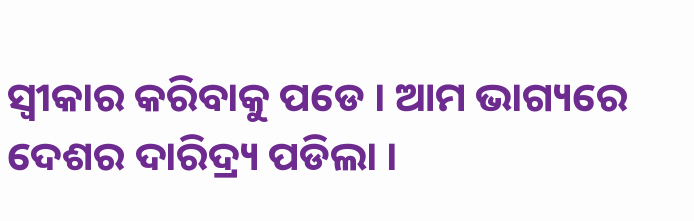ସ୍ୱୀକାର କରିବାକୁ ପଡେ । ଆମ ଭାଗ୍ୟରେ ଦେଶର ଦାରିଦ୍ର୍ୟ ପଡିଲା ।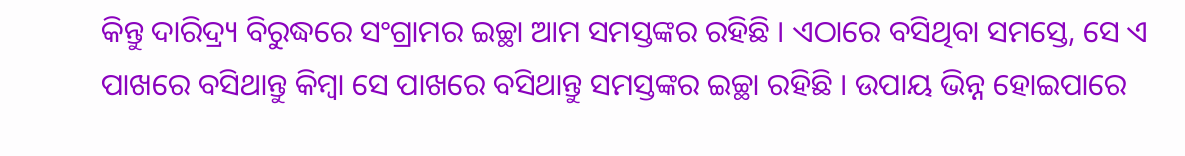କିନ୍ତୁ ଦାରିଦ୍ର୍ୟ ବିରୁଦ୍ଧରେ ସଂଗ୍ରାମର ଇଚ୍ଛା ଆମ ସମସ୍ତଙ୍କର ରହିଛି । ଏଠାରେ ବସିଥିବା ସମସ୍ତେ, ସେ ଏ ପାଖରେ ବସିଥାନ୍ତୁ କିମ୍ବା ସେ ପାଖରେ ବସିଥାନ୍ତୁ ସମସ୍ତଙ୍କର ଇଚ୍ଛା ରହିଛି । ଉପାୟ ଭିନ୍ନ ହୋଇପାରେ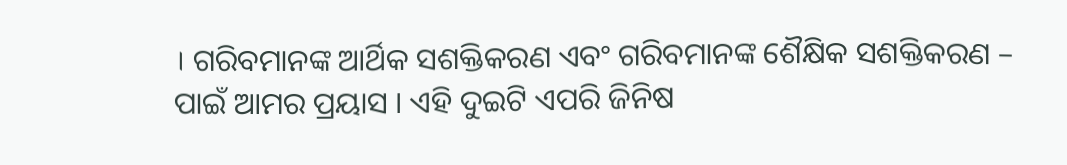। ଗରିବମାନଙ୍କ ଆର୍ଥିକ ସଶକ୍ତିକରଣ ଏବଂ ଗରିବମାନଙ୍କ ଶୈକ୍ଷିକ ସଶକ୍ତିକରଣ – ପାଇଁ ଆମର ପ୍ରୟାସ । ଏହି ଦୁଇଟି ଏପରି ଜିନିଷ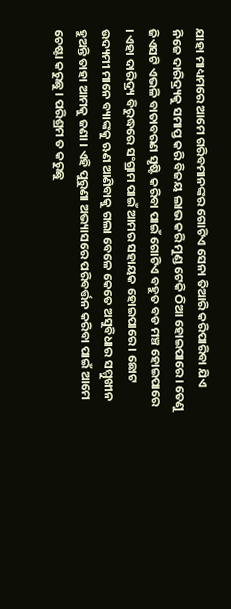ଯାହା ମାଧ୍ୟମରେ ଆମେ ଗରିବମାନଙ୍କର ଗୋଟିଏ ସେନା ତିଆରି କରିପାରିବା ଯିଏ ନିଜେ ଦାରିଦ୍ର୍ୟକୁ ସମାପ୍ତ କରି ବିଜୟ ଲାଭ କରି ମୁଣ୍ଡ ଟେକି ଠିଆ ହୋଇପାରେ। ତେଣୁ ଜିଏସଟି ଏଭଳି ବାତାବରଣ ସୃଷ୍ଟି କରିବା ପାଇଁ ଗୋଟିଏ ବହୁତ ବଡ ମଞ୍ଚ ହୋଇପାରେ । ଏହା ଦାରିଦ୍ର୍ୟ ବିରୁଦ୍ଧରେ ସଂଗ୍ରାମ ପାଇଁ ଆମର ସହାୟକ ହୋଇପାରେ । ଛୋଟ ଉଦ୍ୟମୀ ମାନେ ବ୍ୟାଙ୍କକୁ ଋଣ ଆଣିବାକୁ ଗଲା ବେଳେ କେତେ ଅସୁବିଧାର ସମ୍ମୁଖୀନ ହୁଅନ୍ତି ତାହା ଆମକୁ ଜଣା । ଏହି ପୁରୁଣା ଅଭ୍ୟାସରେ ପରିବର୍ତ୍ତନ କରିବା ପାଇଁ ଆମେ ଚେଷ୍ଟା କରୁଛୁ । ପରିଶ୍ରମ ତ କରୁଛୁ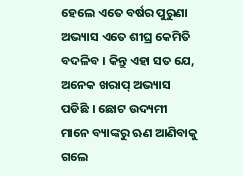ହେଲେ ଏତେ ବର୍ଷର ପୁରୁଣା ଅଭ୍ୟାସ ଏତେ ଶୀଘ୍ର କେମିତି ବଦଳିବ । କିନ୍ତୁ ଏହା ସତ ଯେ, ଅନେକ ଖରାପ୍ ଅଭ୍ୟାସ ପଡିଛି । ଛୋଟ ଉଦ୍ୟମୀ ମାନେ ବ୍ୟାଙ୍କରୁ ଋଣ ଆଣିବାକୁ ଗଲେ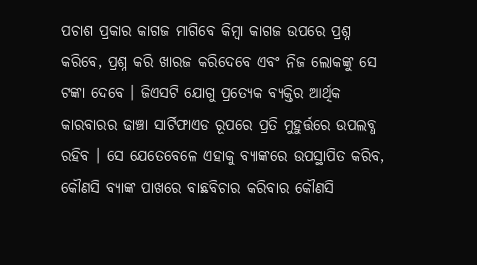ପଚାଶ ପ୍ରକାର କାଗଜ ମାଗିବେ କିମ୍ବା କାଗଜ ଉପରେ ପ୍ରଶ୍ନ କରିବେ, ପ୍ରଶ୍ନ କରି ଖାରଜ କରିଦେବେ ଏବଂ ନିଜ ଲୋକଙ୍କୁ ସେ ଟଙ୍କା ଦେବେ । ଜିଏସଟି ଯୋଗୁ ପ୍ରତ୍ୟେକ ବ୍ୟକ୍ତିର ଆର୍ଥିକ କାରବାରର ଢାଞ୍ଚା ସାର୍ଟିଫାଏଡ ରୂପରେ ପ୍ରତି ମୁହୁର୍ତ୍ତରେ ଉପଲବ୍ଧ ରହିବ । ସେ ଯେତେବେଳେ ଏହାକୁ ବ୍ୟାଙ୍କରେ ଉପସ୍ଥାପିତ କରିବ, କୌଣସି ବ୍ୟାଙ୍କ ପାଖରେ ବାଛବିଚାର କରିବାର କୌଣସି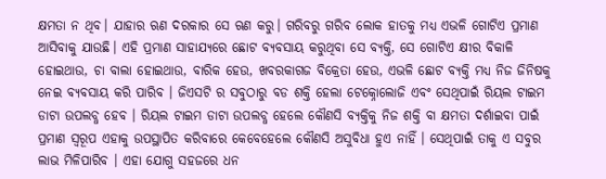କ୍ଷମତା ନ ଥିବ। ଯାହାର ଋଣ ଦରକାର ସେ ଋଣ କରୁ। ଗରିବରୁ ଗରିବ ଲୋକ ହାତକୁ ମଧ୍ୟ ଏଭଳି ଗୋଟିଏ ପ୍ରମାଣ ଆସିବାକୁ ଯାଉଛି। ଏହି ପ୍ରମାଣ ସାହାଯ୍ୟରେ ଛୋଟ ବ୍ୟବସାୟ କରୁଥିବା ସେ ବ୍ୟକ୍ତି, ସେ ଗୋଟିଏ କ୍ଷୀର ବିକାଳି ହୋଇଥାଉ, ଚା ବାଲା ହୋଇଥାଉ, ବାରିକ ହେଉ, ଖବରକାଗଜ ବିକ୍ରେତା ହେଉ, ଏଭଳି ଛୋଟ ବ୍ୟକ୍ତି ମଧ୍ୟ ନିଜ ଜିନିଷକୁ ନେଇ ବ୍ୟବସାୟ କରି ପାରିବ । ଜିଏସଟି ର ସବୁଠାରୁ ବଡ ଶକ୍ତି ହେଲା ଟେକ୍ନୋଲୋଜି ଏବଂ ସେଥିପାଇଁ ରିୟଲ ଟାଇମ ଡାଟା ଉପଲବ୍ଧ ହେବ । ରିୟଲ ଟାଇମ ଡାଟା ଉପଲବ୍ଧ ହେଲେ କୌଣସି ବ୍ୟକ୍ତିକୁ ନିଜ ଶକ୍ତି ବା କ୍ଷମତା ଦର୍ଶାଇବା ପାଇଁ ପ୍ରମାଣ ସ୍ୱରୂପ ଏହାକୁ ଉପସ୍ଥାପିତ କରିବାରେ କେବେହେଲେ କୌଣସି ଅସୁବିଧା ହୁଏ ନାହିଁ । ସେଥିପାଇଁ ତାକୁ ଏ ସବୁର ଲାଭ ମିଳିପାରିବ । ଏହା ଯୋଗୁ ସହଜରେ ଧନ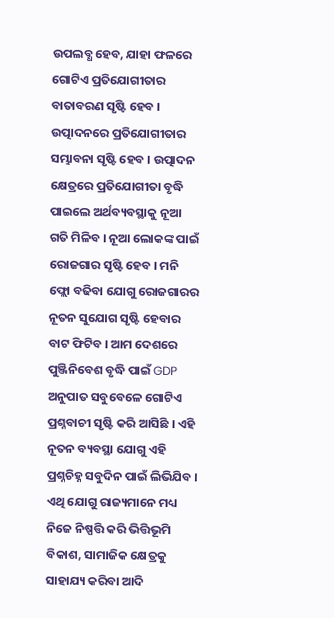ଉପଲବ୍ଧ ହେବ, ଯାହା ଫଳରେ ଗୋଟିଏ ପ୍ରତିଯୋଗୀତାର ବାତାବରଣ ସୃଷ୍ଟି ହେବ । ଉତ୍ପାଦନରେ ପ୍ରତିଯୋଗୀତାର ସମ୍ଭାବନା ସୃଷ୍ଟି ହେବ । ଉତ୍ପାଦନ କ୍ଷେତ୍ରରେ ପ୍ରତିଯୋଗୀତା ବୃଦ୍ଧି ପାଇଲେ ଅର୍ଥବ୍ୟବସ୍ଥାକୁ ନୂଆ ଗତି ମିଳିବ । ନୂଆ ଲୋକଙ୍କ ପାଇଁ ରୋଜଗାର ସୃଷ୍ଟି ହେବ । ମନି ଫ୍ଲୋ ବଢିବା ଯୋଗୁ ରୋଜଗାରର ନୂତନ ସୁଯୋଗ ସୃଷ୍ଟି ହେବାର ବାଟ ଫିଟିବ । ଆମ ଦେଶରେ ପୁଞ୍ଜିନିବେଶ ବୃଦ୍ଧି ପାଇଁ GDP ଅନୁପାତ ସବୁବେଳେ ଗୋଟିଏ ପ୍ରଶ୍ନବାଚୀ ସୃଷ୍ଟି କରି ଆସିଛି । ଏହି ନୂତନ ବ୍ୟବସ୍ଥା ଯୋଗୁ ଏହି ପ୍ରଶ୍ନଚିହ୍ନ ସବୁଦିନ ପାଇଁ ଲିଭିଯିବ ।
ଏଥି ଯୋଗୁ ରାଜ୍ୟମାନେ ମଧ୍ୟ ନିଜେ ନିଷ୍ପତ୍ତି କରି ଭିତ୍ତିଭୂମି ବିକାଶ, ସାମାଜିକ କ୍ଷେତ୍ରକୁ ସାହାଯ୍ୟ କରିବା ଆଦି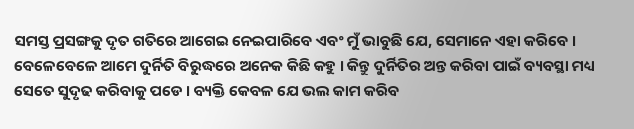ସମସ୍ତ ପ୍ରସଙ୍ଗକୁ ଦୃତ ଗତିରେ ଆଗେଇ ନେଇପାରିବେ ଏବଂ ମୁଁ ଭାବୁଛି ଯେ, ସେମାନେ ଏହା କରିବେ ।
ବେଳେବେଳେ ଆମେ ଦୁର୍ନିତି ବିରୁଦ୍ଧରେ ଅନେକ କିଛି କହୁ । କିନ୍ତୁ ଦୁର୍ନିତିର ଅନ୍ତ କରିବା ପାଇଁ ବ୍ୟବସ୍ଥା ମଧ୍ୟ ସେତେ ସୁଦୃଢ କରିବାକୁ ପଡେ । ବ୍ୟକ୍ତି କେବଳ ଯେ ଭଲ କାମ କରିବ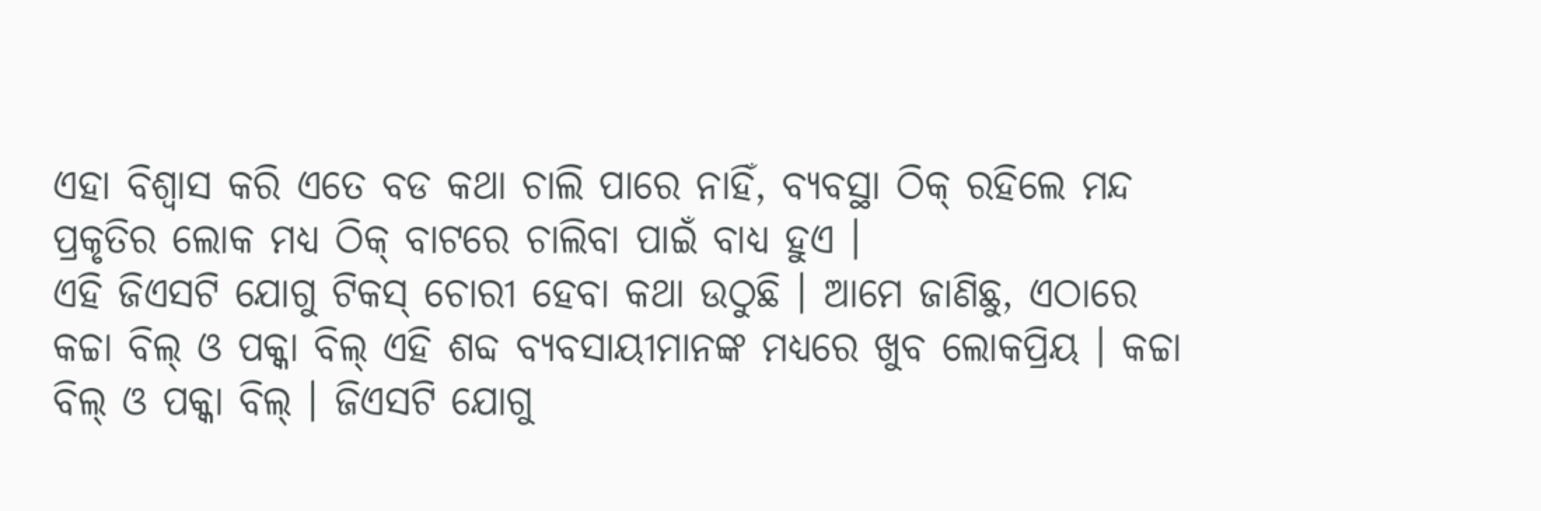ଏହା ବିଶ୍ୱାସ କରି ଏତେ ବଡ କଥା ଚାଲି ପାରେ ନାହିଁ, ବ୍ୟବସ୍ଥା ଠିକ୍ ରହିଲେ ମନ୍ଦ ପ୍ରକୃତିର ଲୋକ ମଧ୍ୟ ଠିକ୍ ବାଟରେ ଚାଲିବା ପାଇଁ ବାଧ୍ୟ ହୁଏ ।
ଏହି ଜିଏସଟି ଯୋଗୁ ଟିକସ୍ ଚୋରୀ ହେବା କଥା ଉଠୁଛି । ଆମେ ଜାଣିଛୁ, ଏଠାରେ କଚ୍ଚା ବିଲ୍ ଓ ପକ୍କା ବିଲ୍ ଏହି ଶବ୍ଦ ବ୍ୟବସାୟୀମାନଙ୍କ ମଧ୍ୟରେ ଖୁବ ଲୋକପ୍ରିୟ । କଚ୍ଚା ବିଲ୍ ଓ ପକ୍କା ବିଲ୍ । ଜିଏସଟି ଯୋଗୁ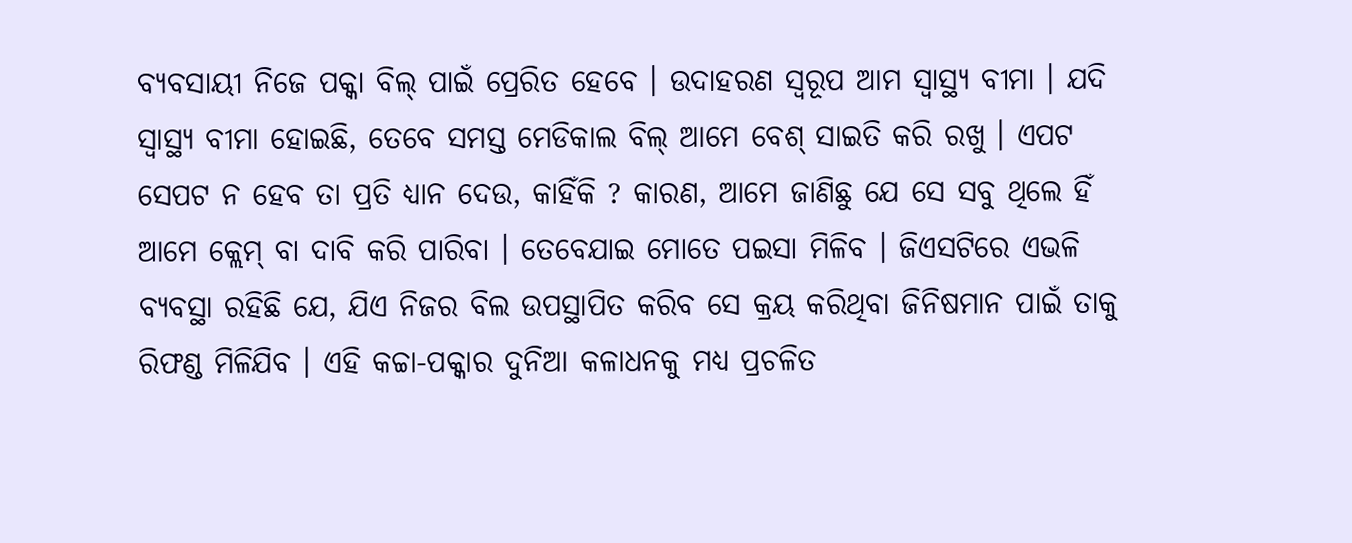ବ୍ୟବସାୟୀ ନିଜେ ପକ୍କା ବିଲ୍ ପାଇଁ ପ୍ରେରିତ ହେବେ । ଉଦାହରଣ ସ୍ୱରୂପ ଆମ ସ୍ୱାସ୍ଥ୍ୟ ବୀମା । ଯଦି ସ୍ୱାସ୍ଥ୍ୟ ବୀମା ହୋଇଛି, ତେବେ ସମସ୍ତ ମେଡିକାଲ ବିଲ୍ ଆମେ ବେଶ୍ ସାଇତି କରି ରଖୁ । ଏପଟ ସେପଟ ନ ହେବ ତା ପ୍ରତି ଧ୍ୟାନ ଦେଉ, କାହିଁକି ? କାରଣ, ଆମେ ଜାଣିଛୁ ଯେ ସେ ସବୁ ଥିଲେ ହିଁ ଆମେ କ୍ଲେମ୍ ବା ଦାବି କରି ପାରିବା । ତେବେଯାଇ ମୋତେ ପଇସା ମିଳିବ । ଜିଏସଟିରେ ଏଭଳି ବ୍ୟବସ୍ଥା ରହିଛି ଯେ, ଯିଏ ନିଜର ବିଲ ଉପସ୍ଥାପିତ କରିବ ସେ କ୍ରୟ କରିଥିବା ଜିନିଷମାନ ପାଇଁ ତାକୁ ରିଫଣ୍ଡ ମିଳିଯିବ । ଏହି କଚ୍ଚା-ପକ୍କାର ଦୁନିଆ କଳାଧନକୁ ମଧ୍ୟ ପ୍ରଚଳିତ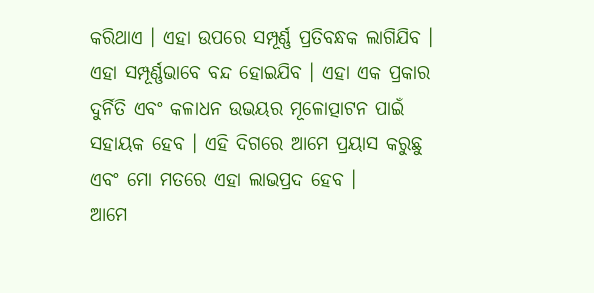କରିଥାଏ । ଏହା ଉପରେ ସମ୍ପୂର୍ଣ୍ଣ ପ୍ରତିବନ୍ଧକ ଲାଗିଯିବ । ଏହା ସମ୍ପୂର୍ଣ୍ଣଭାବେ ବନ୍ଦ ହୋଇଯିବ । ଏହା ଏକ ପ୍ରକାର ଦୁର୍ନିତି ଏବଂ କଳାଧନ ଉଭୟର ମୂଳୋତ୍ପାଟନ ପାଇଁ ସହାୟକ ହେବ । ଏହି ଦିଗରେ ଆମେ ପ୍ରୟାସ କରୁଛୁ ଏବଂ ମୋ ମତରେ ଏହା ଲାଭପ୍ରଦ ହେବ ।
ଆମେ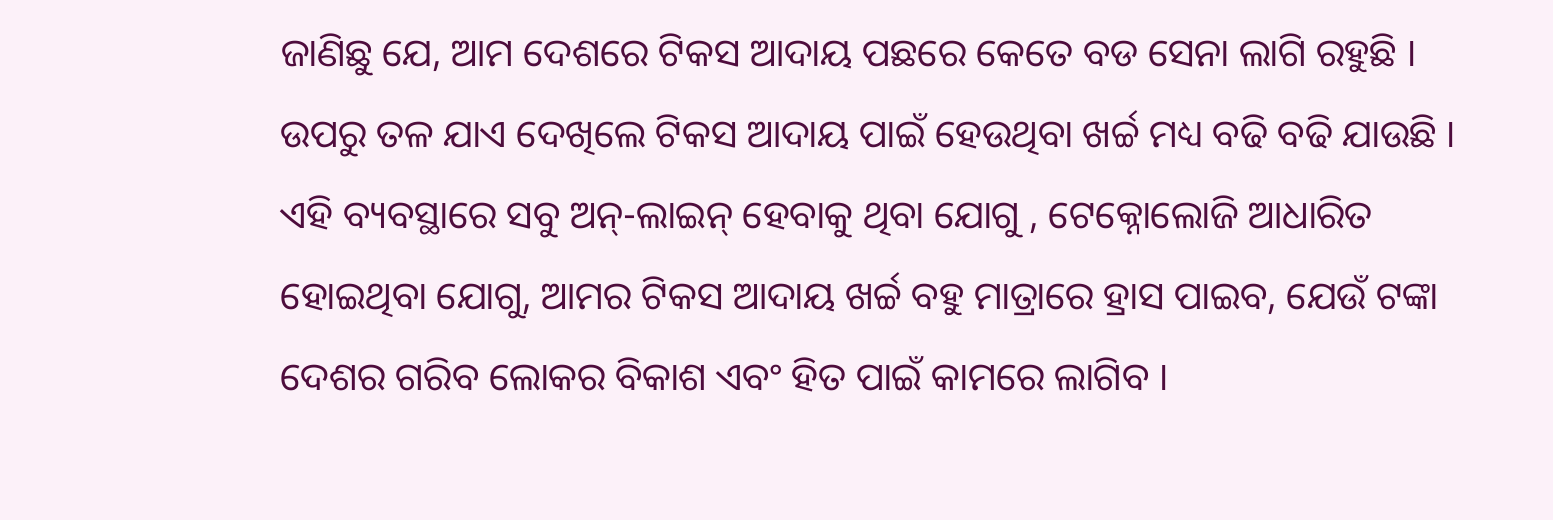ଜାଣିଛୁ ଯେ, ଆମ ଦେଶରେ ଟିକସ ଆଦାୟ ପଛରେ କେତେ ବଡ ସେନା ଲାଗି ରହୁଛି । ଉପରୁ ତଳ ଯାଏ ଦେଖିଲେ ଟିକସ ଆଦାୟ ପାଇଁ ହେଉଥିବା ଖର୍ଚ୍ଚ ମଧ୍ୟ ବଢି ବଢି ଯାଉଛି । ଏହି ବ୍ୟବସ୍ଥାରେ ସବୁ ଅନ୍-ଲାଇନ୍ ହେବାକୁ ଥିବା ଯୋଗୁ , ଟେକ୍ନୋଲୋଜି ଆଧାରିତ ହୋଇଥିବା ଯୋଗୁ, ଆମର ଟିକସ ଆଦାୟ ଖର୍ଚ୍ଚ ବହୁ ମାତ୍ରାରେ ହ୍ରାସ ପାଇବ, ଯେଉଁ ଟଙ୍କା ଦେଶର ଗରିବ ଲୋକର ବିକାଶ ଏବଂ ହିତ ପାଇଁ କାମରେ ଲାଗିବ ।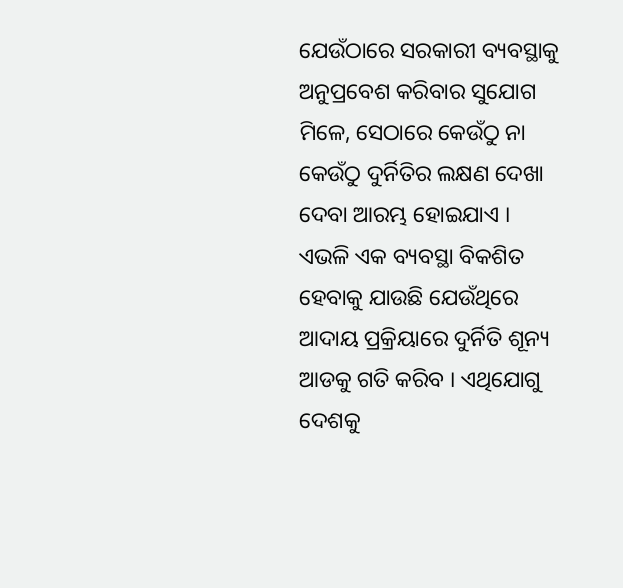ଯେଉଁଠାରେ ସରକାରୀ ବ୍ୟବସ୍ଥାକୁ ଅନୁପ୍ରବେଶ କରିବାର ସୁଯୋଗ ମିଳେ, ସେଠାରେ କେଉଁଠୁ ନା କେଉଁଠୁ ଦୁର୍ନିତିର ଲକ୍ଷଣ ଦେଖା ଦେବା ଆରମ୍ଭ ହୋଇଯାଏ ।
ଏଭଳି ଏକ ବ୍ୟବସ୍ଥା ବିକଶିତ ହେବାକୁ ଯାଉଛି ଯେଉଁଥିରେ ଆଦାୟ ପ୍ରକ୍ରିୟାରେ ଦୁର୍ନିତି ଶୂନ୍ୟ ଆଡକୁ ଗତି କରିବ । ଏଥିଯୋଗୁ ଦେଶକୁ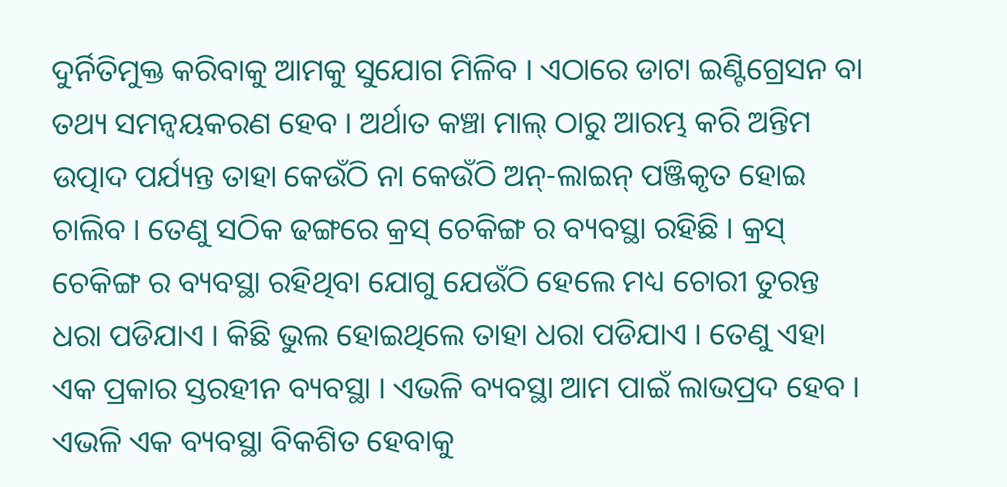ଦୁର୍ନିତିମୁକ୍ତ କରିବାକୁ ଆମକୁ ସୁଯୋଗ ମିଳିବ । ଏଠାରେ ଡାଟା ଇଣ୍ଟିଗ୍ରେସନ ବା ତଥ୍ୟ ସମନ୍ଵୟକରଣ ହେବ । ଅର୍ଥାତ କଞ୍ଚା ମାଲ୍ ଠାରୁ ଆରମ୍ଭ କରି ଅନ୍ତିମ ଉତ୍ପାଦ ପର୍ଯ୍ୟନ୍ତ ତାହା କେଉଁଠି ନା କେଉଁଠି ଅନ୍-ଲାଇନ୍ ପଞ୍ଜିକୃତ ହୋଇ ଚାଲିବ । ତେଣୁ ସଠିକ ଢଙ୍ଗରେ କ୍ରସ୍ ଚେକିଙ୍ଗ ର ବ୍ୟବସ୍ଥା ରହିଛି । କ୍ରସ୍ ଚେକିଙ୍ଗ ର ବ୍ୟବସ୍ଥା ରହିଥିବା ଯୋଗୁ ଯେଉଁଠି ହେଲେ ମଧ୍ୟ ଚୋରୀ ତୁରନ୍ତ ଧରା ପଡିଯାଏ । କିଛି ଭୁଲ ହୋଇଥିଲେ ତାହା ଧରା ପଡିଯାଏ । ତେଣୁ ଏହା ଏକ ପ୍ରକାର ସ୍ତରହୀନ ବ୍ୟବସ୍ଥା । ଏଭଳି ବ୍ୟବସ୍ଥା ଆମ ପାଇଁ ଲାଭପ୍ରଦ ହେବ । ଏଭଳି ଏକ ବ୍ୟବସ୍ଥା ବିକଶିତ ହେବାକୁ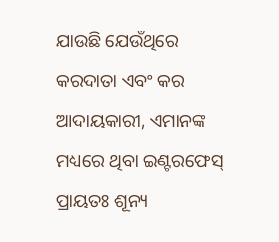ଯାଉଛି ଯେଉଁଥିରେ କରଦାତା ଏବଂ କର ଆଦାୟକାରୀ, ଏମାନଙ୍କ ମଧ୍ୟରେ ଥିବା ଇଣ୍ଟରଫେସ୍ ପ୍ରାୟତଃ ଶୂନ୍ୟ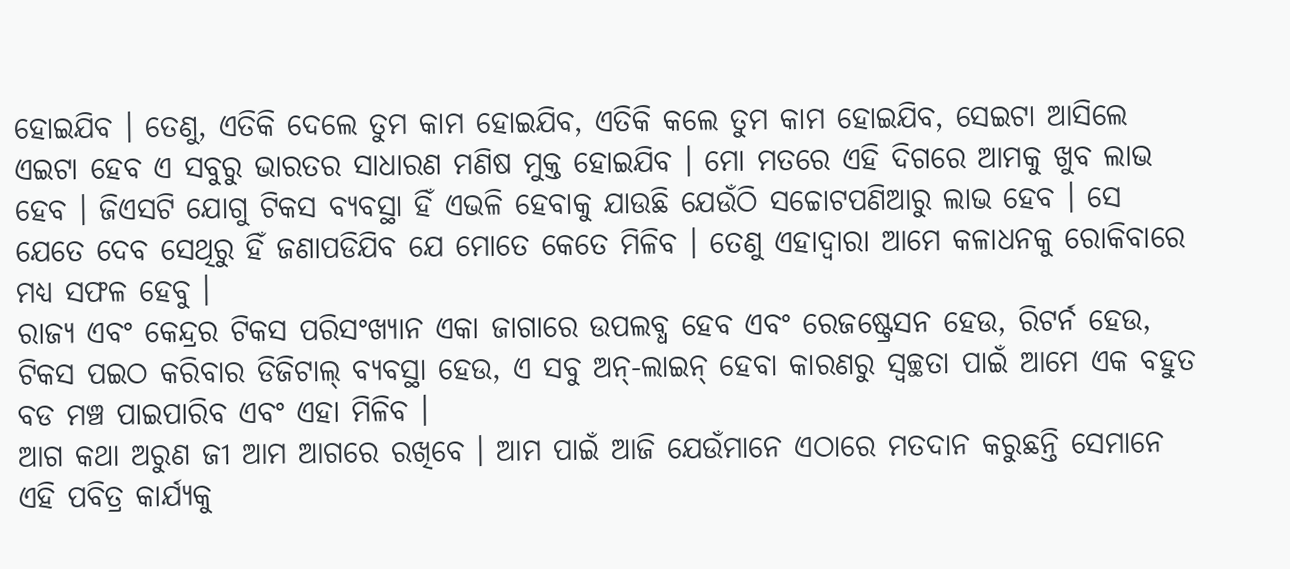ହୋଇଯିବ । ତେଣୁ, ଏତିକି ଦେଲେ ତୁମ କାମ ହୋଇଯିବ, ଏତିକି କଲେ ତୁମ କାମ ହୋଇଯିବ, ସେଇଟା ଆସିଲେ ଏଇଟା ହେବ ଏ ସବୁରୁ ଭାରତର ସାଧାରଣ ମଣିଷ ମୁକ୍ତ ହୋଇଯିବ । ମୋ ମତରେ ଏହି ଦିଗରେ ଆମକୁ ଖୁବ ଲାଭ ହେବ । ଜିଏସଟି ଯୋଗୁ ଟିକସ ବ୍ୟବସ୍ଥା ହିଁ ଏଭଳି ହେବାକୁ ଯାଉଛି ଯେଉଁଠି ସଚ୍ଚୋଟପଣିଆରୁ ଲାଭ ହେବ । ସେ ଯେତେ ଦେବ ସେଥିରୁ ହିଁ ଜଣାପଡିଯିବ ଯେ ମୋତେ କେତେ ମିଳିବ । ତେଣୁ ଏହାଦ୍ୱାରା ଆମେ କଳାଧନକୁ ରୋକିବାରେ ମଧ୍ୟ ସଫଳ ହେବୁ ।
ରାଜ୍ୟ ଏବଂ କେନ୍ଦ୍ରର ଟିକସ ପରିସଂଖ୍ୟାନ ଏକା ଜାଗାରେ ଉପଲବ୍ଧ ହେବ ଏବଂ ରେଜଷ୍ଟ୍ରେସନ ହେଉ, ରିଟର୍ନ ହେଉ, ଟିକସ ପଇଠ କରିବାର ଡିଜିଟାଲ୍ ବ୍ୟବସ୍ଥା ହେଉ, ଏ ସବୁ ଅନ୍-ଲାଇନ୍ ହେବା କାରଣରୁ ସ୍ୱଚ୍ଛତା ପାଇଁ ଆମେ ଏକ ବହୁତ ବଡ ମଞ୍ଚ ପାଇପାରିବ ଏବଂ ଏହା ମିଳିବ ।
ଆଗ କଥା ଅରୁଣ ଜୀ ଆମ ଆଗରେ ରଖିବେ । ଆମ ପାଇଁ ଆଜି ଯେଉଁମାନେ ଏଠାରେ ମତଦାନ କରୁଛନ୍ତି ସେମାନେ ଏହି ପବିତ୍ର କାର୍ଯ୍ୟକୁ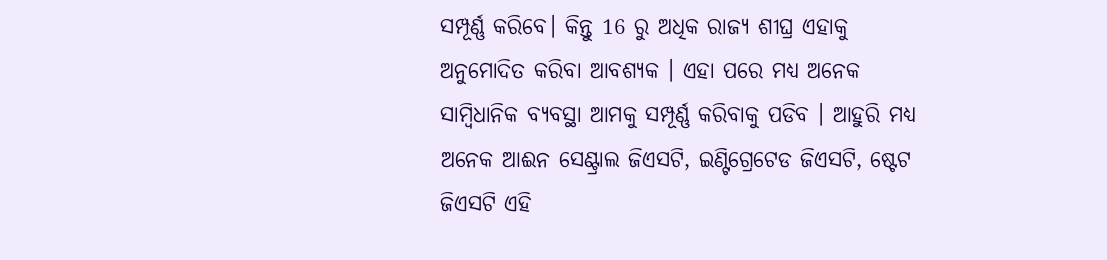ସମ୍ପୂର୍ଣ୍ଣ କରିବେ। କିନ୍ତୁ 16 ରୁ ଅଧିକ ରାଜ୍ୟ ଶୀଘ୍ର ଏହାକୁ ଅନୁମୋଦିତ କରିବା ଆବଶ୍ୟକ । ଏହା ପରେ ମଧ୍ୟ ଅନେକ ସାମ୍ବିଧାନିକ ବ୍ୟବସ୍ଥା ଆମକୁ ସମ୍ପୂର୍ଣ୍ଣ କରିବାକୁ ପଡିବ । ଆହୁରି ମଧ୍ୟ ଅନେକ ଆଈନ ସେଣ୍ଟ୍ରାଲ ଜିଏସଟି, ଇଣ୍ଟିଗ୍ରେଟେଡ ଜିଏସଟି, ଷ୍ଟେଟ ଜିଏସଟି ଏହି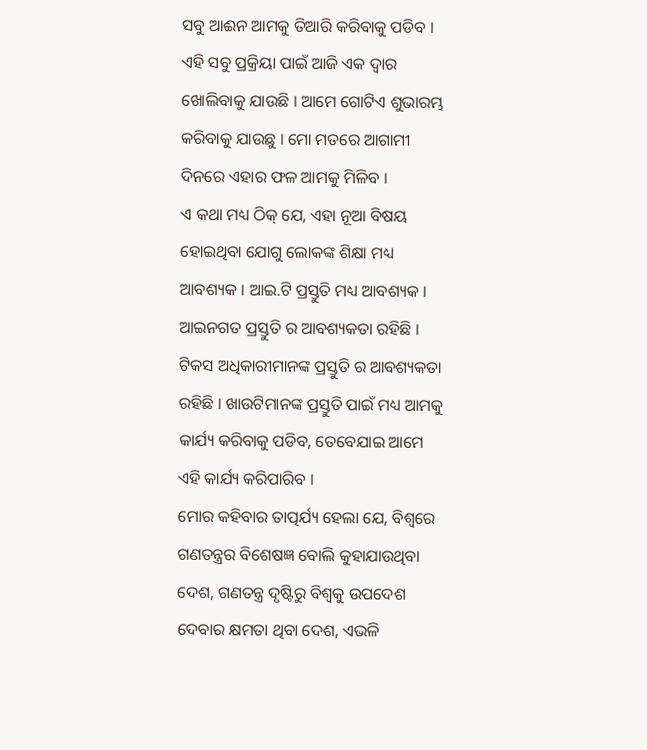ସବୁ ଆଈନ ଆମକୁ ତିଆରି କରିବାକୁ ପଡିବ । ଏହି ସବୁ ପ୍ରକ୍ରିୟା ପାଇଁ ଆଜି ଏକ ଦ୍ୱାର ଖୋଲିବାକୁ ଯାଉଛି । ଆମେ ଗୋଟିଏ ଶୁଭାରମ୍ଭ କରିବାକୁ ଯାଉଛୁ । ମୋ ମତରେ ଆଗାମୀ ଦିନରେ ଏହାର ଫଳ ଆମକୁ ମିଳିବ ।
ଏ କଥା ମଧ୍ୟ ଠିକ୍ ଯେ, ଏହା ନୂଆ ବିଷୟ ହୋଇଥିବା ଯୋଗୁ ଲୋକଙ୍କ ଶିକ୍ଷା ମଧ୍ୟ ଆବଶ୍ୟକ । ଆଇ.ଟି ପ୍ରସ୍ତୁତି ମଧ୍ୟ ଆବଶ୍ୟକ । ଆଇନଗତ ପ୍ରସ୍ତୁତି ର ଆବଶ୍ୟକତା ରହିଛି । ଟିକସ ଅଧିକାରୀମାନଙ୍କ ପ୍ରସ୍ତୁତି ର ଆବଶ୍ୟକତା ରହିଛି । ଖାଉଟିମାନଙ୍କ ପ୍ରସ୍ତୁତି ପାଇଁ ମଧ୍ୟ ଆମକୁ କାର୍ଯ୍ୟ କରିବାକୁ ପଡିବ, ତେବେଯାଇ ଆମେ ଏହି କାର୍ଯ୍ୟ କରିପାରିବ ।
ମୋର କହିବାର ତାତ୍ପର୍ଯ୍ୟ ହେଲା ଯେ, ବିଶ୍ୱରେ ଗଣତନ୍ତ୍ରର ବିଶେଷଜ୍ଞ ବୋଲି କୁହାଯାଉଥିବା ଦେଶ, ଗଣତନ୍ତ୍ର ଦୃଷ୍ଟିରୁ ବିଶ୍ୱକୁ ଉପଦେଶ ଦେବାର କ୍ଷମତା ଥିବା ଦେଶ, ଏଭଳି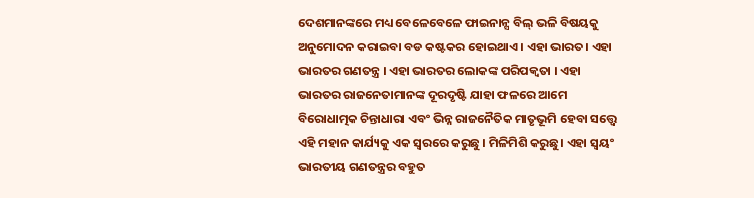ଦେଶମାନଙ୍କରେ ମଧ୍ୟ ବେଳେବେଳେ ଫାଇନାନ୍ସ ବିଲ୍ ଭଳି ବିଷୟକୁ ଅନୁମୋଦନ କରାଇବା ବଡ କଷ୍ଟକର ହୋଇଥାଏ । ଏହା ଭାରତ। ଏହା ଭାରତର ଗଣତନ୍ତ୍ର । ଏହା ଭାରତର ଲୋକଙ୍କ ପରିପକ୍ୱତା । ଏହା ଭାରତର ରାଜନେତାମାନଙ୍କ ଦୂରଦୃଷ୍ଟି ଯାହା ଫଳରେ ଆମେ ବିରୋଧାତ୍ମକ ଚିନ୍ତାଧାରା ଏବଂ ଭିନ୍ନ ରାଜନୈତିକ ମାତୃଭୂମି ହେବା ସତ୍ତ୍ୱେ ଏହି ମହାନ କାର୍ଯ୍ୟକୁ ଏକ ସ୍ୱରରେ କରୁଛୁ । ମିଳିମିଶି କରୁଛୁ। ଏହା ସ୍ୱୟଂ ଭାରତୀୟ ଗଣତନ୍ତ୍ରର ବହୁତ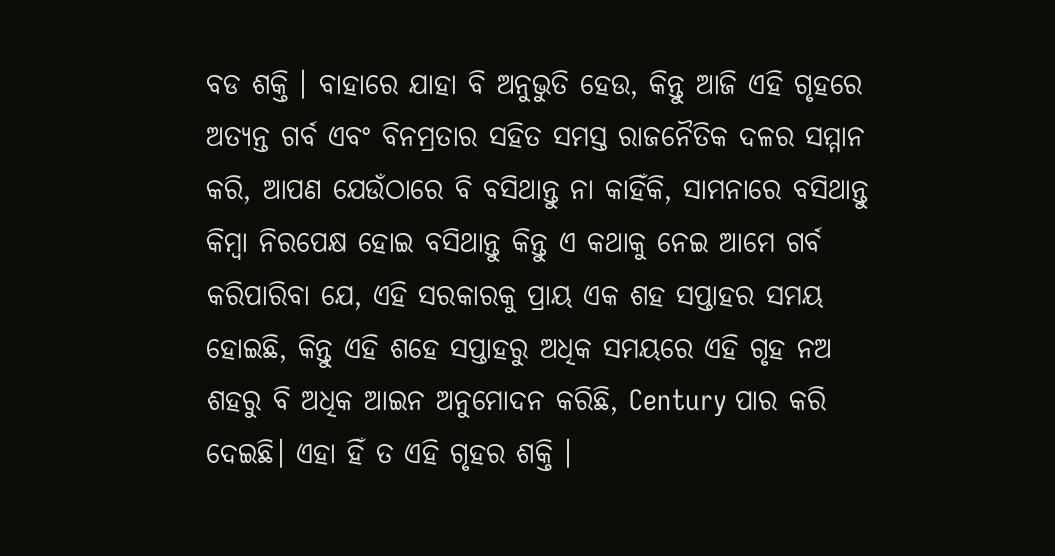ବଡ ଶକ୍ତି । ବାହାରେ ଯାହା ବି ଅନୁଭୁତି ହେଉ, କିନ୍ତୁ ଆଜି ଏହି ଗୃହରେ ଅତ୍ୟନ୍ତ ଗର୍ବ ଏବଂ ବିନମ୍ରତାର ସହିତ ସମସ୍ତ ରାଜନୈତିକ ଦଳର ସମ୍ମାନ କରି, ଆପଣ ଯେଉଁଠାରେ ବି ବସିଥାନ୍ତୁ ନା କାହିଁକି, ସାମନାରେ ବସିଥାନ୍ତୁ କିମ୍ବା ନିରପେକ୍ଷ ହୋଇ ବସିଥାନ୍ତୁ କିନ୍ତୁ ଏ କଥାକୁ ନେଇ ଆମେ ଗର୍ବ କରିପାରିବା ଯେ, ଏହି ସରକାରକୁ ପ୍ରାୟ ଏକ ଶହ ସପ୍ତାହର ସମୟ ହୋଇଛି, କିନ୍ତୁ ଏହି ଶହେ ସପ୍ତାହରୁ ଅଧିକ ସମୟରେ ଏହି ଗୃହ ନଅ ଶହରୁ ବି ଅଧିକ ଆଇନ ଅନୁମୋଦନ କରିଛି, Century ପାର କରି ଦେଇଛି। ଏହା ହିଁ ତ ଏହି ଗୃହର ଶକ୍ତି ।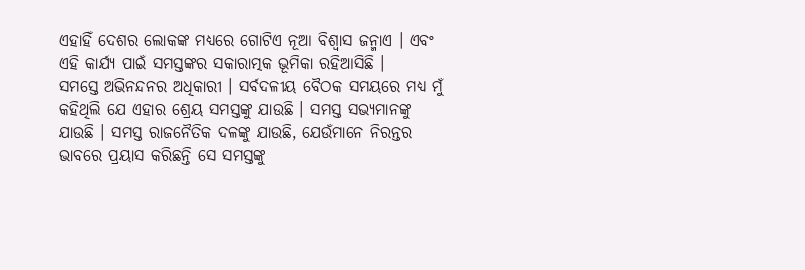ଏହାହିଁ ଦେଶର ଲୋକଙ୍କ ମଧ୍ୟରେ ଗୋଟିଏ ନୂଆ ବିଶ୍ୱାସ ଜନ୍ମାଏ । ଏବଂ ଏହି କାର୍ଯ୍ୟ ପାଇଁ ସମସ୍ତଙ୍କର ସକାରାତ୍ମକ ଭୂମିକା ରହିଆସିଛି ।
ସମସ୍ତେ ଅଭିନନ୍ଦନର ଅଧିକାରୀ । ସର୍ବଦଳୀୟ ବୈଠକ ସମୟରେ ମଧ୍ୟ ମୁଁ କହିଥିଲି ଯେ ଏହାର ଶ୍ରେୟ ସମସ୍ତଙ୍କୁ ଯାଉଛି । ସମସ୍ତ ସଭ୍ୟମାନଙ୍କୁ ଯାଉଛି । ସମସ୍ତ ରାଜନୈତିକ ଦଳଙ୍କୁ ଯାଉଛି, ଯେଉଁମାନେ ନିରନ୍ତର ଭାବରେ ପ୍ରୟାସ କରିଛନ୍ତି ସେ ସମସ୍ତଙ୍କୁ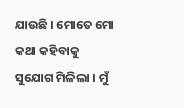ଯାଉଛି । ମୋତେ ମୋ କଥା କହିବାକୁ ସୁଯୋଗ ମିଳିଲା । ମୁଁ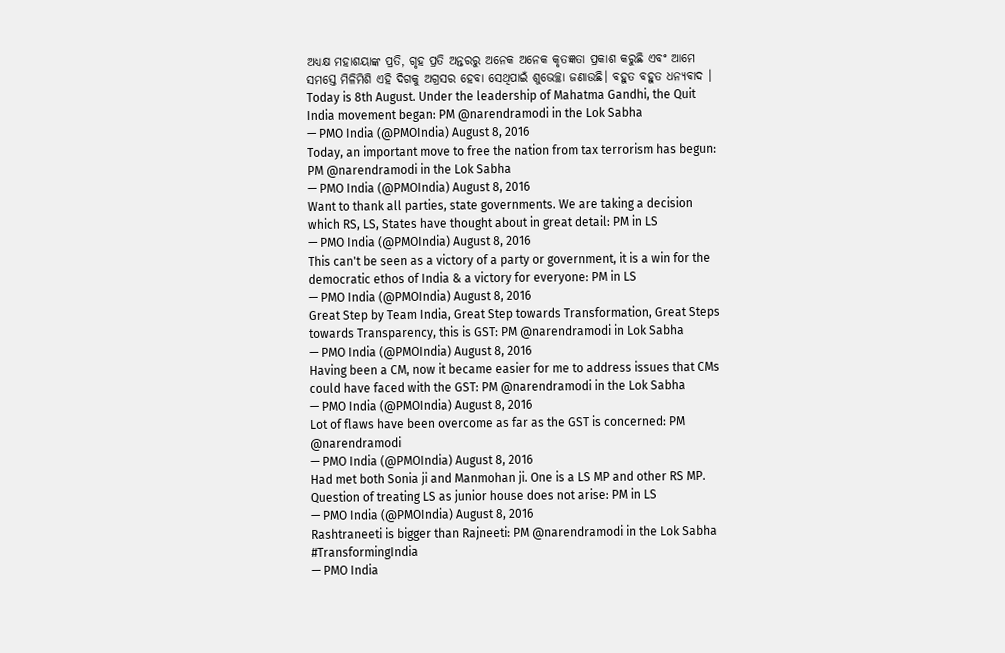ଅଧ୍ୟକ୍ଷ ମହାଶୟାଙ୍କ ପ୍ରତି, ଗୃହ ପ୍ରତି ଅନ୍ତରରୁ ଅନେକ ଅନେକ କୃତଜ୍ଞତା ପ୍ରକାଶ କରୁଛି ଏବଂ ଆମେ ସମସ୍ତେ ମିଳିମିଶି ଏହି ଦିଗକୁ ଅଗ୍ରସର ହେବା ସେଥିପାଇଁ ଶୁଭେଚ୍ଛା ଜଣାଉଛି। ବହୁତ ବହୁତ ଧନ୍ୟବାଦ ।
Today is 8th August. Under the leadership of Mahatma Gandhi, the Quit India movement began: PM @narendramodi in the Lok Sabha
— PMO India (@PMOIndia) August 8, 2016
Today, an important move to free the nation from tax terrorism has begun: PM @narendramodi in the Lok Sabha
— PMO India (@PMOIndia) August 8, 2016
Want to thank all parties, state governments. We are taking a decision which RS, LS, States have thought about in great detail: PM in LS
— PMO India (@PMOIndia) August 8, 2016
This can't be seen as a victory of a party or government, it is a win for the democratic ethos of India & a victory for everyone: PM in LS
— PMO India (@PMOIndia) August 8, 2016
Great Step by Team India, Great Step towards Transformation, Great Steps towards Transparency, this is GST: PM @narendramodi in Lok Sabha
— PMO India (@PMOIndia) August 8, 2016
Having been a CM, now it became easier for me to address issues that CMs could have faced with the GST: PM @narendramodi in the Lok Sabha
— PMO India (@PMOIndia) August 8, 2016
Lot of flaws have been overcome as far as the GST is concerned: PM @narendramodi
— PMO India (@PMOIndia) August 8, 2016
Had met both Sonia ji and Manmohan ji. One is a LS MP and other RS MP. Question of treating LS as junior house does not arise: PM in LS
— PMO India (@PMOIndia) August 8, 2016
Rashtraneeti is bigger than Rajneeti: PM @narendramodi in the Lok Sabha #TransformingIndia
— PMO India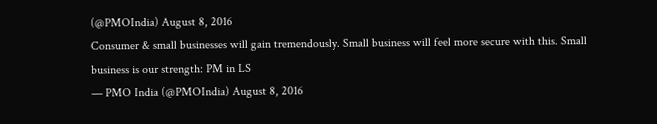(@PMOIndia) August 8, 2016
Consumer & small businesses will gain tremendously. Small business will feel more secure with this. Small business is our strength: PM in LS
— PMO India (@PMOIndia) August 8, 2016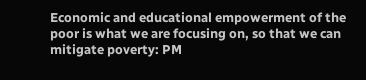Economic and educational empowerment of the poor is what we are focusing on, so that we can mitigate poverty: PM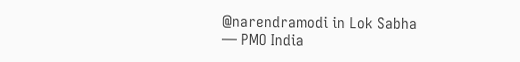@narendramodi in Lok Sabha
— PMO India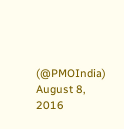(@PMOIndia) August 8, 2016